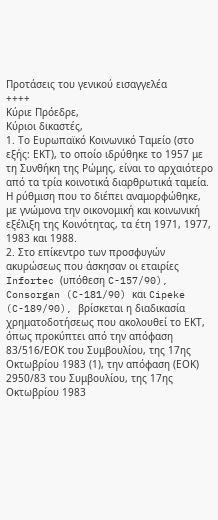Προτάσεις του γενικού εισαγγελέα
++++
Κύριε Πρόεδρε,
Κύριοι δικαστές,
1. Το Ευρωπαϊκό Κοινωνικό Ταμείο (στο εξής: ΕΚΤ), το οποίο ιδρύθηκε το 1957 με τη Συνθήκη της Ρώμης, είναι το αρχαιότερο από τα τρία κοινοτικά διαρθρωτικά ταμεία. Η ρύθμιση που το διέπει αναμορφώθηκε, με γνώμονα την οικονομική και κοινωνική εξέλιξη της Κοινότητας, τα έτη 1971, 1977, 1983 και 1988.
2. Στο επίκεντρο των προσφυγών ακυρώσεως που άσκησαν οι εταιρίες Infortec (υπόθεση C-157/90), Consorgan (C-181/90) και Cipeke (C-189/90), βρίσκεται η διαδικασία χρηματοδοτήσεως που ακολουθεί το ΕΚΤ, όπως προκύπτει από την απόφαση 83/516/ΕΟΚ του Συμβουλίου, της 17ης Οκτωβρίου 1983 (1), την απόφαση (ΕΟΚ) 2950/83 του Συμβουλίου, της 17ης Οκτωβρίου 1983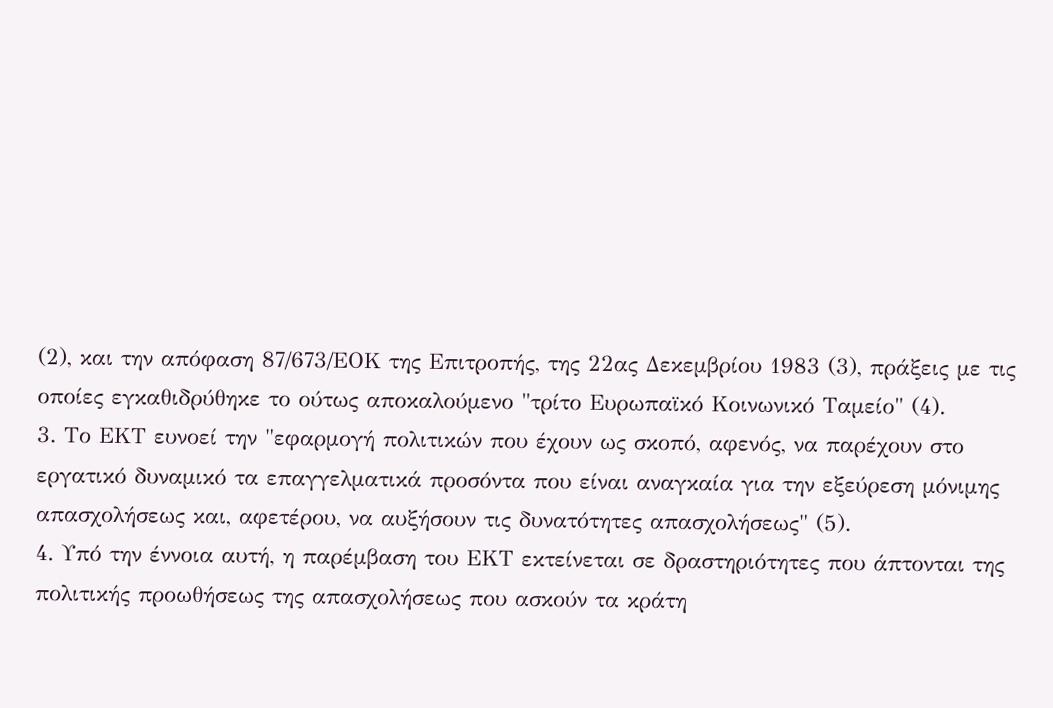(2), και την απόφαση 87/673/ΕΟΚ της Επιτροπής, της 22ας Δεκεμβρίου 1983 (3), πράξεις με τις οποίες εγκαθιδρύθηκε το ούτως αποκαλούμενο "τρίτο Ευρωπαϊκό Κοινωνικό Ταμείο" (4).
3. Το ΕΚΤ ευνοεί την "εφαρμογή πολιτικών που έχουν ως σκοπό, αφενός, να παρέχουν στο εργατικό δυναμικό τα επαγγελματικά προσόντα που είναι αναγκαία για την εξεύρεση μόνιμης απασχολήσεως και, αφετέρου, να αυξήσουν τις δυνατότητες απασχολήσεως" (5).
4. Υπό την έννοια αυτή, η παρέμβαση του ΕΚΤ εκτείνεται σε δραστηριότητες που άπτονται της πολιτικής προωθήσεως της απασχολήσεως που ασκούν τα κράτη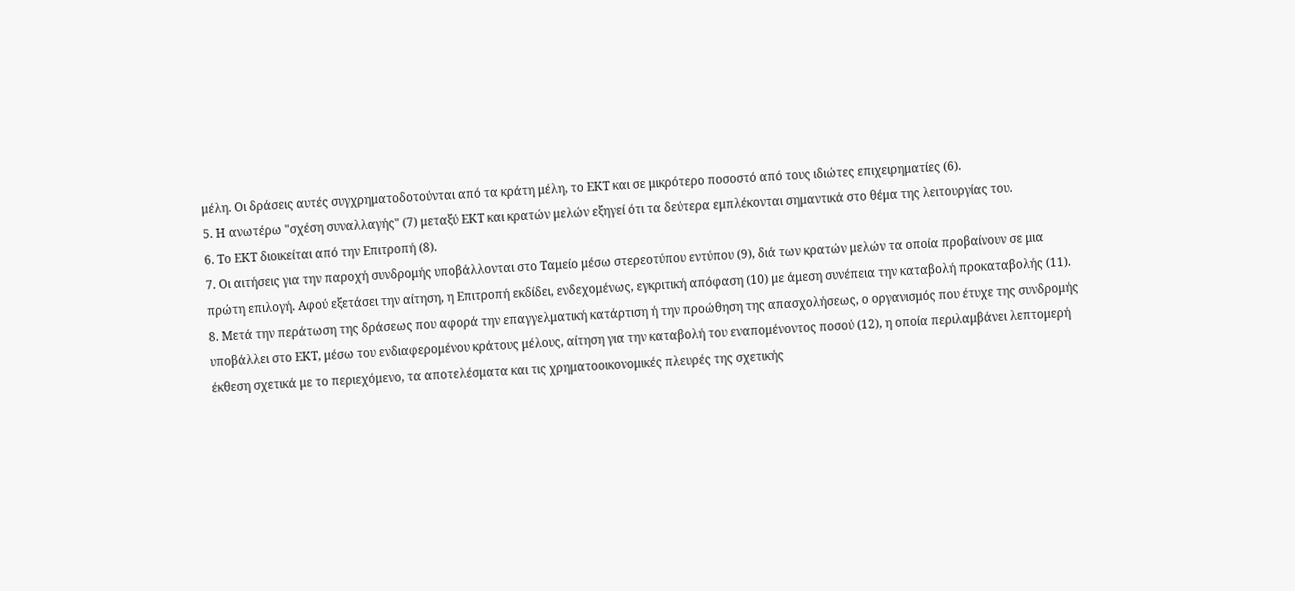μέλη. Οι δράσεις αυτές συγχρηματοδοτούνται από τα κράτη μέλη, το ΕΚΤ και σε μικρότερο ποσοστό από τους ιδιώτες επιχειρηματίες (6).
5. Η ανωτέρω "σχέση συναλλαγής" (7) μεταξύ ΕΚΤ και κρατών μελών εξηγεί ότι τα δεύτερα εμπλέκονται σημαντικά στο θέμα της λειτουργίας του.
6. Το ΕΚΤ διοικείται από την Επιτροπή (8).
7. Οι αιτήσεις για την παροχή συνδρομής υποβάλλονται στο Ταμείο μέσω στερεοτύπου εντύπου (9), διά των κρατών μελών τα οποία προβαίνουν σε μια πρώτη επιλογή. Αφού εξετάσει την αίτηση, η Επιτροπή εκδίδει, ενδεχομένως, εγκριτική απόφαση (10) με άμεση συνέπεια την καταβολή προκαταβολής (11).
8. Μετά την περάτωση της δράσεως που αφορά την επαγγελματική κατάρτιση ή την προώθηση της απασχολήσεως, ο οργανισμός που έτυχε της συνδρομής υποβάλλει στο ΕΚΤ, μέσω του ενδιαφερομένου κράτους μέλους, αίτηση για την καταβολή του εναπομένοντος ποσού (12), η οποία περιλαμβάνει λεπτομερή
έκθεση σχετικά με το περιεχόμενο, τα αποτελέσματα και τις χρηματοοικονομικές πλευρές της σχετικής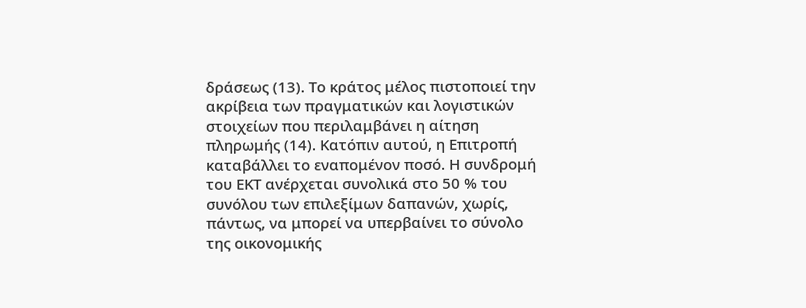δράσεως (13). Το κράτος μέλος πιστοποιεί την ακρίβεια των πραγματικών και λογιστικών στοιχείων που περιλαμβάνει η αίτηση πληρωμής (14). Κατόπιν αυτού, η Επιτροπή καταβάλλει το εναπομένον ποσό. Η συνδρομή του ΕΚΤ ανέρχεται συνολικά στο 50 % του συνόλου των επιλεξίμων δαπανών, χωρίς, πάντως, να μπορεί να υπερβαίνει το σύνολο της οικονομικής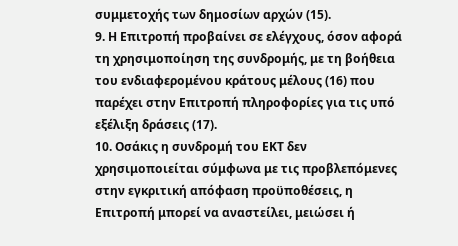συμμετοχής των δημοσίων αρχών (15).
9. Η Επιτροπή προβαίνει σε ελέγχους, όσον αφορά τη χρησιμοποίηση της συνδρομής, με τη βοήθεια του ενδιαφερομένου κράτους μέλους (16) που παρέχει στην Επιτροπή πληροφορίες για τις υπό εξέλιξη δράσεις (17).
10. Οσάκις η συνδρομή του ΕΚΤ δεν χρησιμοποιείται σύμφωνα με τις προβλεπόμενες στην εγκριτική απόφαση προϋποθέσεις, η Επιτροπή μπορεί να αναστείλει, μειώσει ή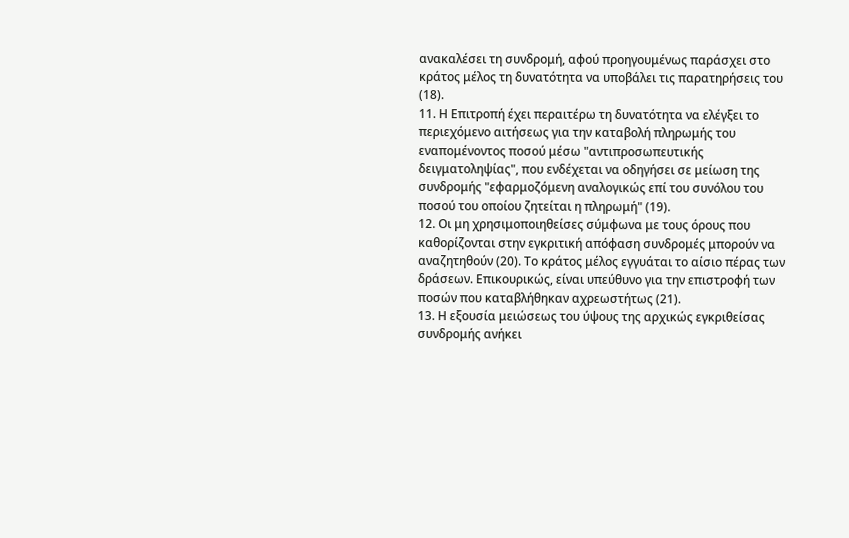ανακαλέσει τη συνδρομή, αφού προηγουμένως παράσχει στο κράτος μέλος τη δυνατότητα να υποβάλει τις παρατηρήσεις του (18).
11. Η Επιτροπή έχει περαιτέρω τη δυνατότητα να ελέγξει το περιεχόμενο αιτήσεως για την καταβολή πληρωμής του εναπομένοντος ποσού μέσω "αντιπροσωπευτικής δειγματοληψίας", που ενδέχεται να οδηγήσει σε μείωση της συνδρομής "εφαρμοζόμενη αναλογικώς επί του συνόλου του ποσού του οποίου ζητείται η πληρωμή" (19).
12. Οι μη χρησιμοποιηθείσες σύμφωνα με τους όρους που καθορίζονται στην εγκριτική απόφαση συνδρομές μπορούν να αναζητηθούν (20). Το κράτος μέλος εγγυάται το αίσιο πέρας των δράσεων. Επικουρικώς, είναι υπεύθυνο για την επιστροφή των ποσών που καταβλήθηκαν αχρεωστήτως (21).
13. Η εξουσία μειώσεως του ύψους της αρχικώς εγκριθείσας συνδρομής ανήκει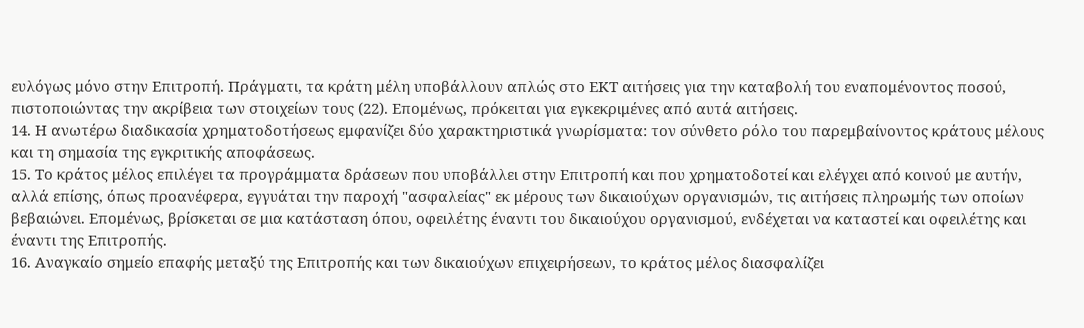ευλόγως μόνο στην Επιτροπή. Πράγματι, τα κράτη μέλη υποβάλλουν απλώς στο ΕΚΤ αιτήσεις για την καταβολή του εναπομένοντος ποσού, πιστοποιώντας την ακρίβεια των στοιχείων τους (22). Επομένως, πρόκειται για εγκεκριμένες από αυτά αιτήσεις.
14. Η ανωτέρω διαδικασία χρηματοδοτήσεως εμφανίζει δύο χαρακτηριστικά γνωρίσματα: τον σύνθετο ρόλο του παρεμβαίνοντος κράτους μέλους και τη σημασία της εγκριτικής αποφάσεως.
15. Το κράτος μέλος επιλέγει τα προγράμματα δράσεων που υποβάλλει στην Επιτροπή και που χρηματοδοτεί και ελέγχει από κοινού με αυτήν, αλλά επίσης, όπως προανέφερα, εγγυάται την παροχή "ασφαλείας" εκ μέρους των δικαιούχων οργανισμών, τις αιτήσεις πληρωμής των οποίων βεβαιώνει. Επομένως, βρίσκεται σε μια κατάσταση όπου, οφειλέτης έναντι του δικαιούχου οργανισμού, ενδέχεται να καταστεί και οφειλέτης και έναντι της Επιτροπής.
16. Αναγκαίο σημείο επαφής μεταξύ της Επιτροπής και των δικαιούχων επιχειρήσεων, το κράτος μέλος διασφαλίζει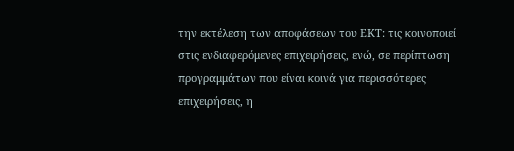την εκτέλεση των αποφάσεων του ΕΚΤ: τις κοινοποιεί στις ενδιαφερόμενες επιχειρήσεις, ενώ, σε περίπτωση προγραμμάτων που είναι κοινά για περισσότερες επιχειρήσεις, η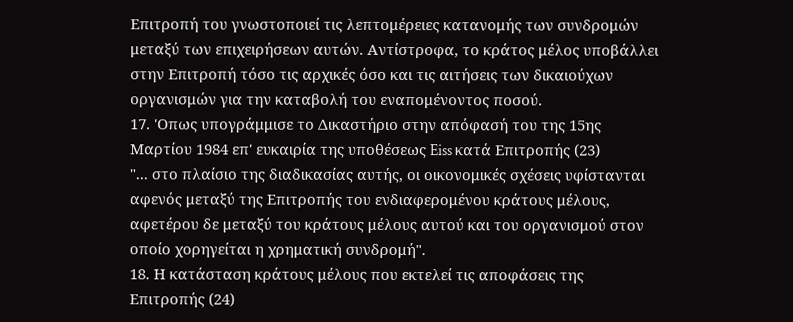Επιτροπή του γνωστοποιεί τις λεπτομέρειες κατανομής των συνδρομών μεταξύ των επιχειρήσεων αυτών. Αντίστροφα, το κράτος μέλος υποβάλλει στην Επιτροπή τόσο τις αρχικές όσο και τις αιτήσεις των δικαιούχων οργανισμών για την καταβολή του εναπομένοντος ποσού.
17. 'Οπως υπογράμμισε το Δικαστήριο στην απόφασή του της 15ης Μαρτίου 1984 επ' ευκαιρία της υποθέσεως Eiss κατά Επιτροπής (23)
"... στο πλαίσιο της διαδικασίας αυτής, οι οικονομικές σχέσεις υφίστανται αφενός μεταξύ της Επιτροπής του ενδιαφερομένου κράτους μέλους, αφετέρου δε μεταξύ του κράτους μέλους αυτού και του οργανισμού στον οποίο χορηγείται η χρηματική συνδρομή".
18. Η κατάσταση κράτους μέλους που εκτελεί τις αποφάσεις της Επιτροπής (24)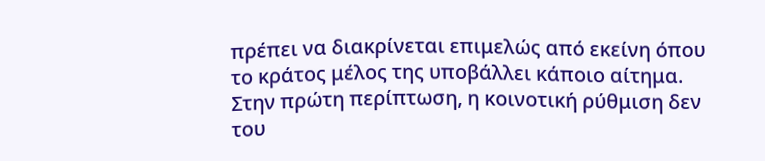πρέπει να διακρίνεται επιμελώς από εκείνη όπου το κράτος μέλος της υποβάλλει κάποιο αίτημα. Στην πρώτη περίπτωση, η κοινοτική ρύθμιση δεν του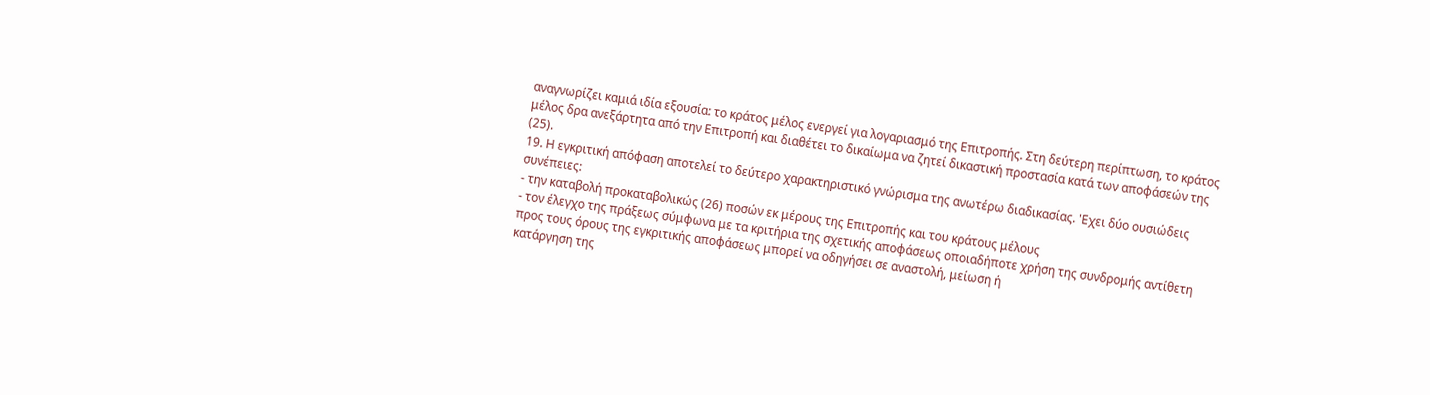αναγνωρίζει καμιά ιδία εξουσία: το κράτος μέλος ενεργεί για λογαριασμό της Επιτροπής. Στη δεύτερη περίπτωση, το κράτος μέλος δρα ανεξάρτητα από την Επιτροπή και διαθέτει το δικαίωμα να ζητεί δικαστική προστασία κατά των αποφάσεών της (25).
19. Η εγκριτική απόφαση αποτελεί το δεύτερο χαρακτηριστικό γνώρισμα της ανωτέρω διαδικασίας. 'Εχει δύο ουσιώδεις συνέπειες:
- την καταβολή προκαταβολικώς (26) ποσών εκ μέρους της Επιτροπής και του κράτους μέλους
- τον έλεγχο της πράξεως σύμφωνα με τα κριτήρια της σχετικής αποφάσεως οποιαδήποτε χρήση της συνδρομής αντίθετη προς τους όρους της εγκριτικής αποφάσεως μπορεί να οδηγήσει σε αναστολή, μείωση ή
κατάργηση της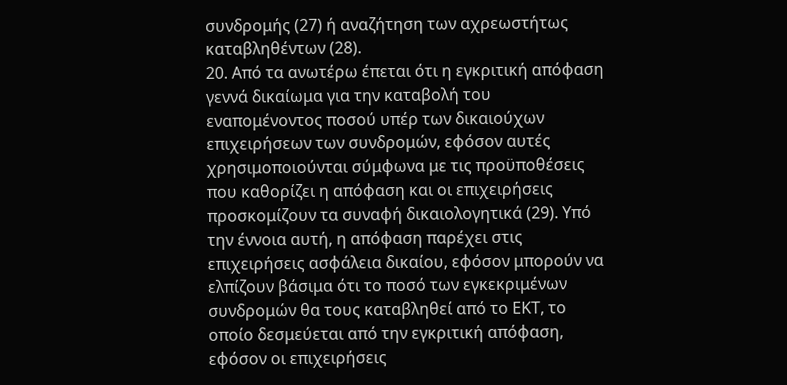συνδρομής (27) ή αναζήτηση των αχρεωστήτως καταβληθέντων (28).
20. Από τα ανωτέρω έπεται ότι η εγκριτική απόφαση γεννά δικαίωμα για την καταβολή του εναπομένοντος ποσού υπέρ των δικαιούχων επιχειρήσεων των συνδρομών, εφόσον αυτές χρησιμοποιούνται σύμφωνα με τις προϋποθέσεις που καθορίζει η απόφαση και οι επιχειρήσεις προσκομίζουν τα συναφή δικαιολογητικά (29). Υπό την έννοια αυτή, η απόφαση παρέχει στις επιχειρήσεις ασφάλεια δικαίου, εφόσον μπορούν να ελπίζουν βάσιμα ότι το ποσό των εγκεκριμένων συνδρομών θα τους καταβληθεί από το ΕΚΤ, το οποίο δεσμεύεται από την εγκριτική απόφαση, εφόσον οι επιχειρήσεις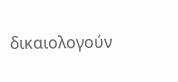δικαιολογούν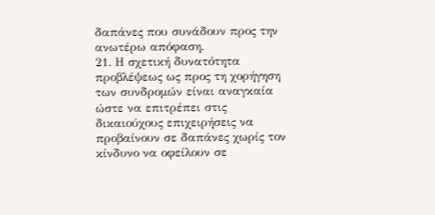δαπάνες που συνάδουν προς την ανωτέρω απόφαση.
21. Η σχετική δυνατότητα προβλέψεως ως προς τη χορήγηση των συνδρομών είναι αναγκαία ώστε να επιτρέπει στις δικαιούχους επιχειρήσεις να προβαίνουν σε δαπάνες χωρίς τον κίνδυνο να οφείλουν σε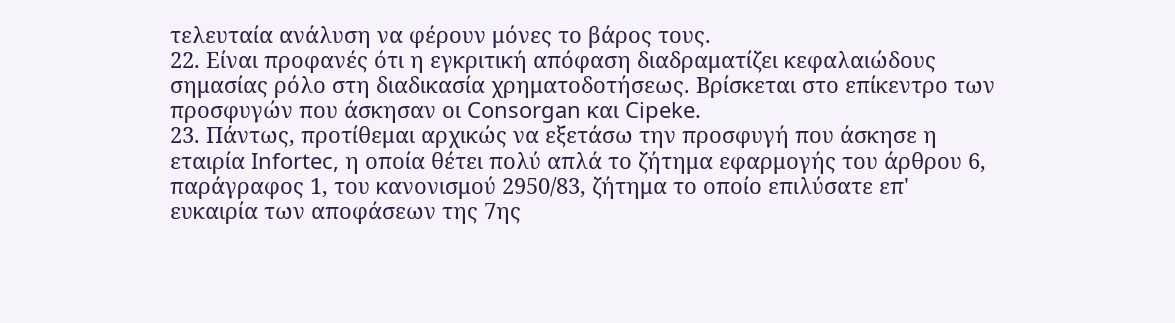τελευταία ανάλυση να φέρουν μόνες το βάρος τους.
22. Είναι προφανές ότι η εγκριτική απόφαση διαδραματίζει κεφαλαιώδους σημασίας ρόλο στη διαδικασία χρηματοδοτήσεως. Βρίσκεται στο επίκεντρο των προσφυγών που άσκησαν οι Consorgan και Cipeke.
23. Πάντως, προτίθεμαι αρχικώς να εξετάσω την προσφυγή που άσκησε η εταιρία Infortec, η οποία θέτει πολύ απλά το ζήτημα εφαρμογής του άρθρου 6, παράγραφος 1, του κανονισμού 2950/83, ζήτημα το οποίο επιλύσατε επ' ευκαιρία των αποφάσεων της 7ης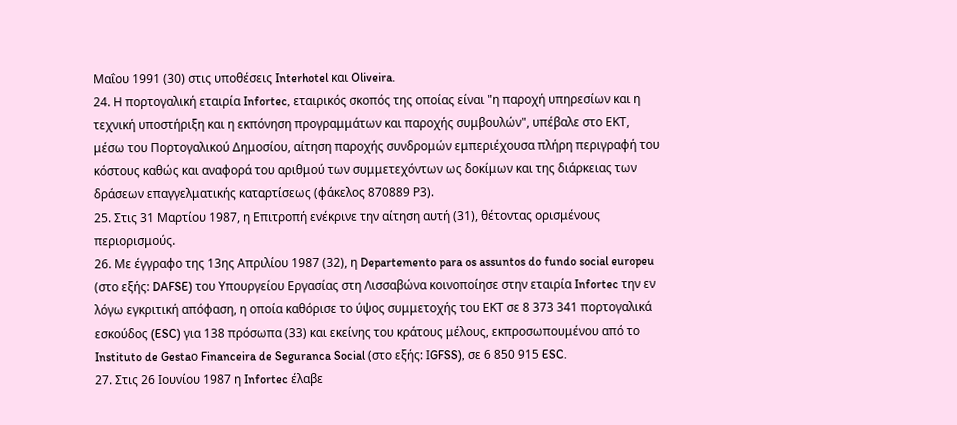Μαΐου 1991 (30) στις υποθέσεις Interhotel και Oliveira.
24. Η πορτογαλική εταιρία Infortec, εταιρικός σκοπός της οποίας είναι "η παροχή υπηρεσίων και η τεχνική υποστήριξη και η εκπόνηση προγραμμάτων και παροχής συμβουλών", υπέβαλε στο ΕΚΤ, μέσω του Πορτογαλικού Δημοσίου, αίτηση παροχής συνδρομών εμπεριέχουσα πλήρη περιγραφή του κόστους καθώς και αναφορά του αριθμού των συμμετεχόντων ως δοκίμων και της διάρκειας των δράσεων επαγγελματικής καταρτίσεως (φάκελος 870889 Ρ3).
25. Στις 31 Μαρτίου 1987, η Επιτροπή ενέκρινε την αίτηση αυτή (31), θέτοντας ορισμένους περιορισμούς.
26. Με έγγραφο της 13ης Απριλίου 1987 (32), η Departemento para os assuntos do fundo social europeu (στο εξής: DAFSE) του Υπουργείου Εργασίας στη Λισσαβώνα κοινοποίησε στην εταιρία Infortec την εν λόγω εγκριτική απόφαση, η οποία καθόρισε το ύψος συμμετοχής του ΕΚΤ σε 8 373 341 πορτογαλικά εσκούδος (ESC) για 138 πρόσωπα (33) και εκείνης του κράτους μέλους, εκπροσωπουμένου από το Instituto de Gestaο Financeira de Seguranca Social (στο εξής: ΙGFSS), σε 6 850 915 ESC.
27. Στις 26 Ιουνίου 1987 η Infortec έλαβε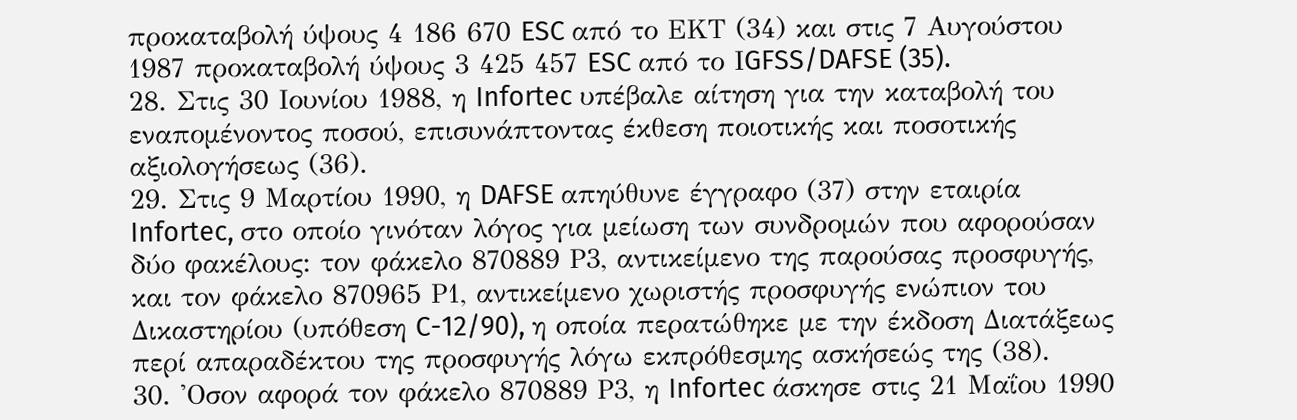προκαταβολή ύψους 4 186 670 ESC από το ΕΚΤ (34) και στις 7 Αυγούστου 1987 προκαταβολή ύψους 3 425 457 ESC από το ΙGFSS/DAFSE (35).
28. Στις 30 Ιουνίου 1988, η Infortec υπέβαλε αίτηση για την καταβολή του εναπομένοντος ποσού, επισυνάπτοντας έκθεση ποιοτικής και ποσοτικής αξιολογήσεως (36).
29. Στις 9 Μαρτίου 1990, η DAFSE απηύθυνε έγγραφο (37) στην εταιρία Infortec, στο οποίο γινόταν λόγος για μείωση των συνδρομών που αφορούσαν δύο φακέλους: τον φάκελο 870889 Ρ3, αντικείμενο της παρούσας προσφυγής, και τον φάκελο 870965 Ρ1, αντικείμενο χωριστής προσφυγής ενώπιον του Δικαστηρίου (υπόθεση C-12/90), η οποία περατώθηκε με την έκδοση Διατάξεως περί απαραδέκτου της προσφυγής λόγω εκπρόθεσμης ασκήσεώς της (38).
30. 'Οσον αφορά τον φάκελο 870889 Ρ3, η Infortec άσκησε στις 21 Μαΐου 1990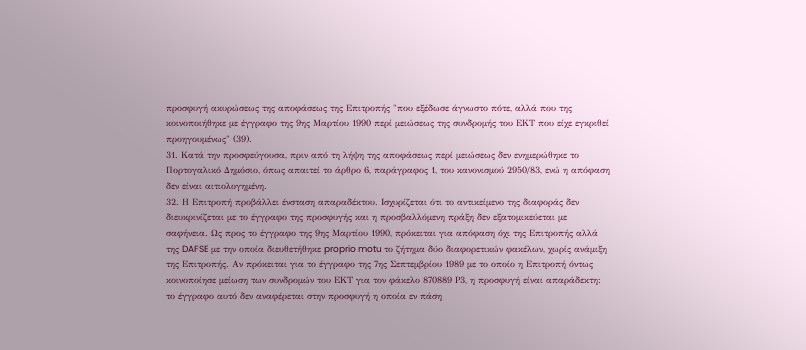προσφυγή ακυρώσεως της αποφάσεως της Επιτροπής "που εξέδωσε άγνωστο πότε, αλλά που της κοινοποιήθηκε με έγγραφο της 9ης Μαρτίου 1990 περί μειώσεως της συνδρομής του ΕΚΤ που είχε εγκριθεί προηγουμένως" (39).
31. Κατά την προσφεύγουσα, πριν από τη λήψη της αποφάσεως περί μειώσεως δεν ενημερώθηκε το Πορτογαλικό Δημόσιο, όπως απαιτεί το άρθρο 6, παράγραφος 1, του κανονισμού 2950/83, ενώ η απόφαση δεν είναι αιτιολογημένη.
32. Η Επιτροπή προβάλλει ένσταση απαραδέκτου. Ισχυρίζεται ότι το αντικείμενο της διαφοράς δεν διευκρινίζεται με το έγγραφο της προσφυγής και η προσβαλλόμενη πράξη δεν εξατομικεύεται με σαφήνεια. Ως προς το έγγραφο της 9ης Μαρτίου 1990, πρόκειται για απόφαση όχι της Επιτροπής αλλά της DAFSE με την οποία διευθετήθηκε proprio motu το ζήτημα δύο διαφορετικών φακέλων, χωρίς ανάμιξη της Επιτροπής. Αν πρόκειται για το έγγραφο της 7ης Σεπτεμβρίου 1989 με το οποίο η Επιτροπή όντως κοινοποίησε μείωση των συνδρομών του ΕΚΤ για τον φάκελο 870889 Ρ3, η προσφυγή είναι απαράδεκτη: το έγγραφο αυτό δεν αναφέρεται στην προσφυγή η οποία εν πάση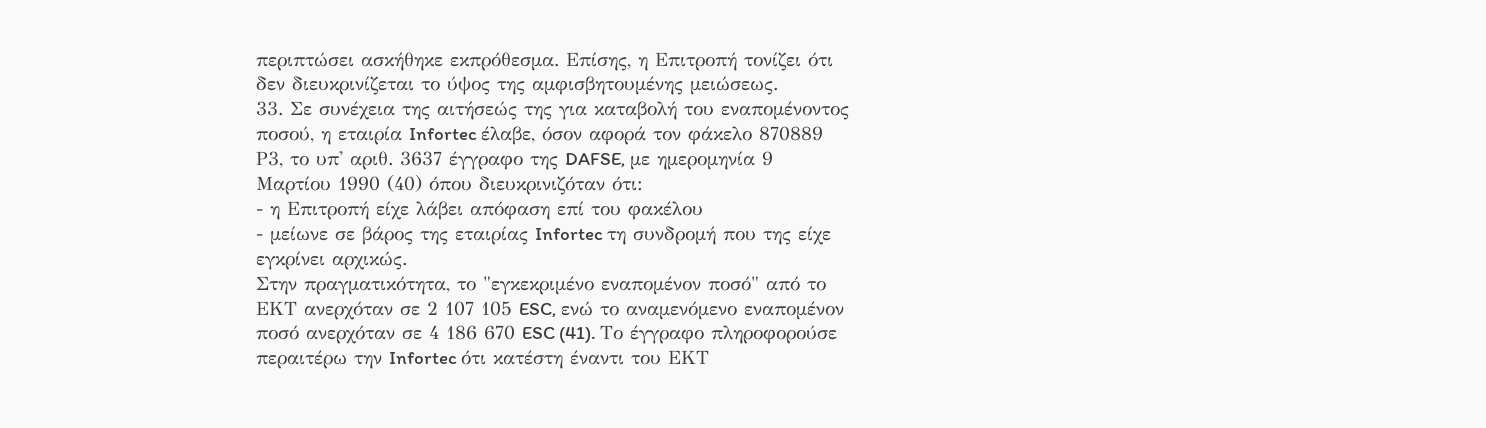περιπτώσει ασκήθηκε εκπρόθεσμα. Επίσης, η Επιτροπή τονίζει ότι δεν διευκρινίζεται το ύψος της αμφισβητουμένης μειώσεως.
33. Σε συνέχεια της αιτήσεώς της για καταβολή του εναπομένοντος ποσού, η εταιρία Infortec έλαβε, όσον αφορά τον φάκελο 870889 Ρ3, το υπ' αριθ. 3637 έγγραφο της DAFSE, με ημερομηνία 9 Μαρτίου 1990 (40) όπου διευκρινιζόταν ότι:
- η Επιτροπή είχε λάβει απόφαση επί του φακέλου
- μείωνε σε βάρος της εταιρίας Infortec τη συνδρομή που της είχε εγκρίνει αρχικώς.
Στην πραγματικότητα, το "εγκεκριμένο εναπομένον ποσό" από το ΕΚΤ ανερχόταν σε 2 107 105 ESC, ενώ το αναμενόμενο εναπομένον ποσό ανερχόταν σε 4 186 670 ESC (41). Το έγγραφο πληροφορούσε περαιτέρω την Infortec ότι κατέστη έναντι του ΕΚΤ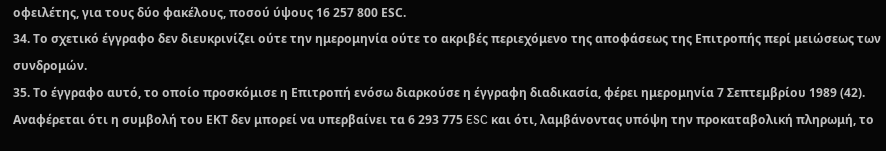οφειλέτης, για τους δύο φακέλους, ποσού ύψους 16 257 800 ΕSC.
34. Το σχετικό έγγραφο δεν διευκρινίζει ούτε την ημερομηνία ούτε το ακριβές περιεχόμενο της αποφάσεως της Επιτροπής περί μειώσεως των συνδρομών.
35. Το έγγραφο αυτό, το οποίο προσκόμισε η Επιτροπή ενόσω διαρκούσε η έγγραφη διαδικασία, φέρει ημερομηνία 7 Σεπτεμβρίου 1989 (42). Αναφέρεται ότι η συμβολή του ΕΚΤ δεν μπορεί να υπερβαίνει τα 6 293 775 ESC και ότι, λαμβάνοντας υπόψη την προκαταβολική πληρωμή, το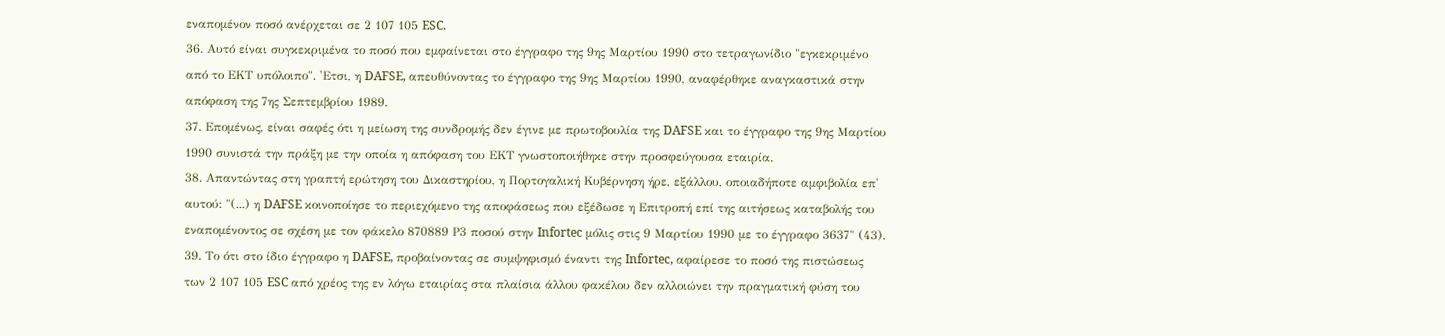εναπομένον ποσό ανέρχεται σε 2 107 105 ESC.
36. Αυτό είναι συγκεκριμένα το ποσό που εμφαίνεται στο έγγραφο της 9ης Μαρτίου 1990 στο τετραγωνίδιο "εγκεκριμένο από το ΕΚΤ υπόλοιπο". 'Ετσι, η DAFSE, απευθύνοντας το έγγραφο της 9ης Μαρτίου 1990, αναφέρθηκε αναγκαστικά στην απόφαση της 7ης Σεπτεμβρίου 1989.
37. Επομένως, είναι σαφές ότι η μείωση της συνδρομής δεν έγινε με πρωτοβουλία της DAFSE και το έγγραφο της 9ης Μαρτίου 1990 συνιστά την πράξη με την οποία η απόφαση του ΕΚΤ γνωστοποιήθηκε στην προσφεύγουσα εταιρία.
38. Απαντώντας στη γραπτή ερώτηση του Δικαστηρίου, η Πορτογαλική Κυβέρνηση ήρε, εξάλλου, οποιαδήποτε αμφιβολία επ' αυτού: "(...) η DAFSE κοινοποίησε το περιεχόμενο της αποφάσεως που εξέδωσε η Επιτροπή επί της αιτήσεως καταβολής του εναπομένοντος σε σχέση με τον φάκελο 870889 Ρ3 ποσού στην Infortec μόλις στις 9 Μαρτίου 1990 με το έγγραφο 3637" (43).
39. Το ότι στο ίδιο έγγραφο η DAFSE, προβαίνοντας σε συμψηφισμό έναντι της Infortec, αφαίρεσε το ποσό της πιστώσεως των 2 107 105 ESC από χρέος της εν λόγω εταιρίας στα πλαίσια άλλου φακέλου δεν αλλοιώνει την πραγματική φύση του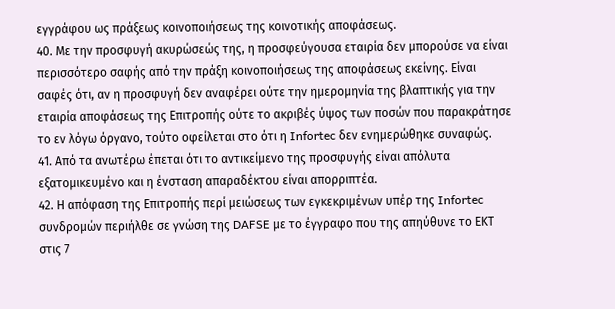εγγράφου ως πράξεως κοινοποιήσεως της κοινοτικής αποφάσεως.
40. Με την προσφυγή ακυρώσεώς της, η προσφεύγουσα εταιρία δεν μπορούσε να είναι περισσότερο σαφής από την πράξη κοινοποιήσεως της αποφάσεως εκείνης. Είναι σαφές ότι, αν η προσφυγή δεν αναφέρει ούτε την ημερομηνία της βλαπτικής για την εταιρία αποφάσεως της Επιτροπής ούτε το ακριβές ύψος των ποσών που παρακράτησε το εν λόγω όργανο, τούτο οφείλεται στο ότι η Infortec δεν ενημερώθηκε συναφώς.
41. Από τα ανωτέρω έπεται ότι το αντικείμενο της προσφυγής είναι απόλυτα εξατομικευμένο και η ένσταση απαραδέκτου είναι απορριπτέα.
42. Η απόφαση της Επιτροπής περί μειώσεως των εγκεκριμένων υπέρ της Infortec συνδρομών περιήλθε σε γνώση της DAFSE με το έγγραφο που της απηύθυνε το ΕΚΤ στις 7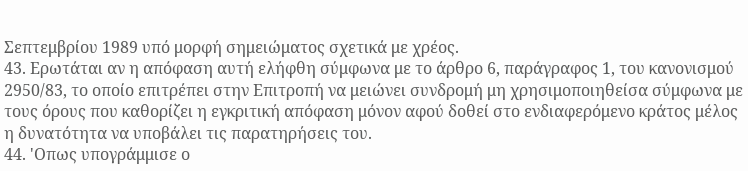Σεπτεμβρίου 1989 υπό μορφή σημειώματος σχετικά με χρέος.
43. Ερωτάται αν η απόφαση αυτή ελήφθη σύμφωνα με το άρθρο 6, παράγραφος 1, του κανονισμού 2950/83, το οποίο επιτρέπει στην Επιτροπή να μειώνει συνδρομή μη χρησιμοποιηθείσα σύμφωνα με τους όρους που καθορίζει η εγκριτική απόφαση μόνον αφού δοθεί στο ενδιαφερόμενο κράτος μέλος η δυνατότητα να υποβάλει τις παρατηρήσεις του.
44. 'Οπως υπογράμμισε ο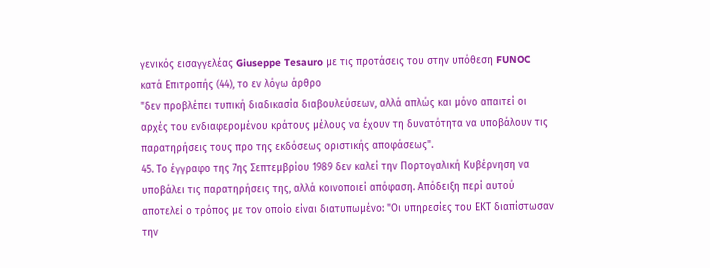γενικός εισαγγελέας Giuseppe Tesauro με τις προτάσεις του στην υπόθεση FUNOC κατά Επιτροπής (44), το εν λόγω άρθρο
"δεν προβλέπει τυπική διαδικασία διαβουλεύσεων, αλλά απλώς και μόνο απαιτεί οι αρχές του ενδιαφερομένου κράτους μέλους να έχουν τη δυνατότητα να υποβάλουν τις παρατηρήσεις τους προ της εκδόσεως οριστικής αποφάσεως".
45. Το έγγραφο της 7ης Σεπτεμβρίου 1989 δεν καλεί την Πορτογαλική Κυβέρνηση να υποβάλει τις παρατηρήσεις της, αλλά κοινοποιεί απόφαση. Απόδειξη περί αυτού αποτελεί ο τρόπος με τον οποίο είναι διατυπωμένο: "Οι υπηρεσίες του ΕΚΤ διαπίστωσαν την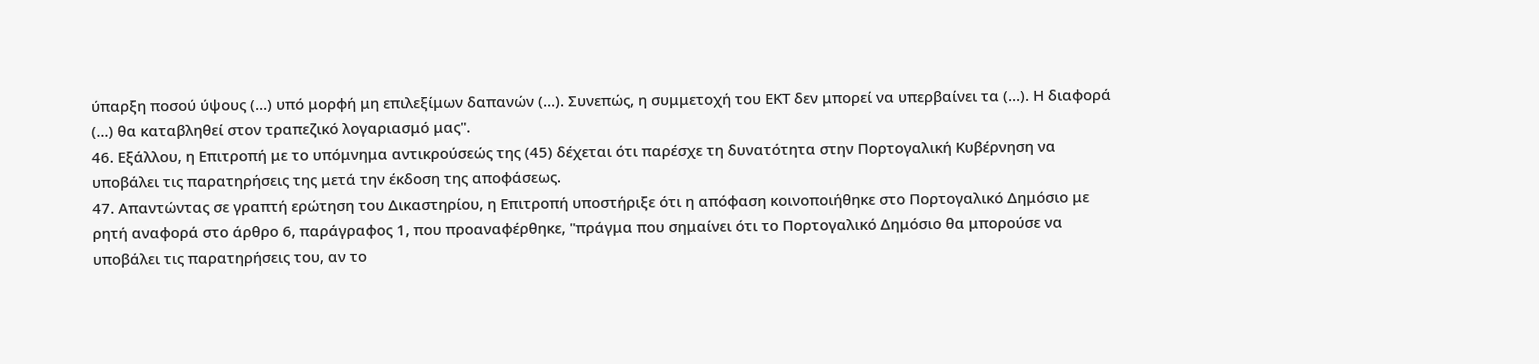ύπαρξη ποσού ύψους (...) υπό μορφή μη επιλεξίμων δαπανών (...). Συνεπώς, η συμμετοχή του ΕΚΤ δεν μπορεί να υπερβαίνει τα (...). Η διαφορά (...) θα καταβληθεί στον τραπεζικό λογαριασμό μας".
46. Εξάλλου, η Επιτροπή με το υπόμνημα αντικρούσεώς της (45) δέχεται ότι παρέσχε τη δυνατότητα στην Πορτογαλική Κυβέρνηση να υποβάλει τις παρατηρήσεις της μετά την έκδοση της αποφάσεως.
47. Απαντώντας σε γραπτή ερώτηση του Δικαστηρίου, η Επιτροπή υποστήριξε ότι η απόφαση κοινοποιήθηκε στο Πορτογαλικό Δημόσιο με ρητή αναφορά στο άρθρο 6, παράγραφος 1, που προαναφέρθηκε, "πράγμα που σημαίνει ότι το Πορτογαλικό Δημόσιο θα μπορούσε να υποβάλει τις παρατηρήσεις του, αν το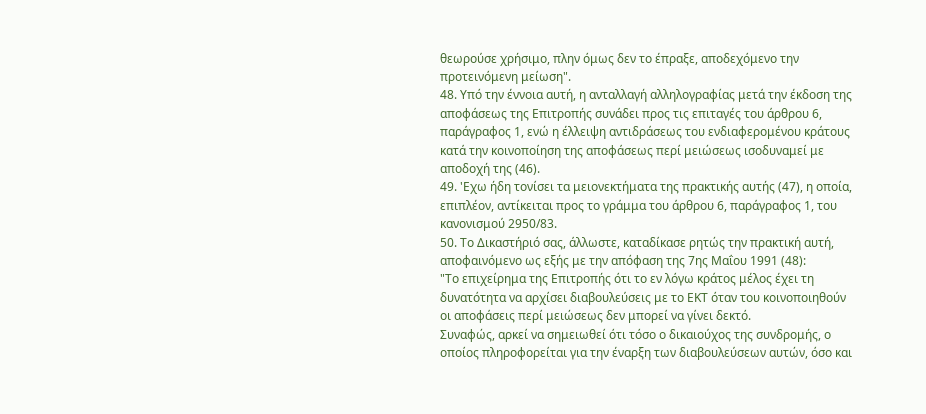θεωρούσε χρήσιμο, πλην όμως δεν το έπραξε, αποδεχόμενο την προτεινόμενη μείωση".
48. Υπό την έννοια αυτή, η ανταλλαγή αλληλογραφίας μετά την έκδοση της αποφάσεως της Επιτροπής συνάδει προς τις επιταγές του άρθρου 6, παράγραφος 1, ενώ η έλλειψη αντιδράσεως του ενδιαφερομένου κράτους κατά την κοινοποίηση της αποφάσεως περί μειώσεως ισοδυναμεί με αποδοχή της (46).
49. 'Εχω ήδη τονίσει τα μειονεκτήματα της πρακτικής αυτής (47), η οποία, επιπλέον, αντίκειται προς το γράμμα του άρθρου 6, παράγραφος 1, του κανονισμού 2950/83.
50. Το Δικαστήριό σας, άλλωστε, καταδίκασε ρητώς την πρακτική αυτή, αποφαινόμενο ως εξής με την απόφαση της 7ης Μαΐου 1991 (48):
"Το επιχείρημα της Επιτροπής ότι το εν λόγω κράτος μέλος έχει τη δυνατότητα να αρχίσει διαβουλεύσεις με το ΕΚΤ όταν του κοινοποιηθούν οι αποφάσεις περί μειώσεως δεν μπορεί να γίνει δεκτό.
Συναφώς, αρκεί να σημειωθεί ότι τόσο ο δικαιούχος της συνδρομής, ο οποίος πληροφορείται για την έναρξη των διαβουλεύσεων αυτών, όσο και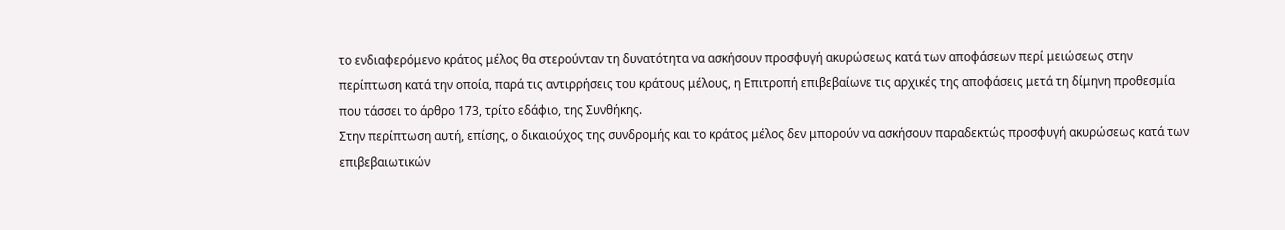το ενδιαφερόμενο κράτος μέλος θα στερούνταν τη δυνατότητα να ασκήσουν προσφυγή ακυρώσεως κατά των αποφάσεων περί μειώσεως στην περίπτωση κατά την οποία, παρά τις αντιρρήσεις του κράτους μέλους, η Επιτροπή επιβεβαίωνε τις αρχικές της αποφάσεις μετά τη δίμηνη προθεσμία που τάσσει το άρθρο 173, τρίτο εδάφιο, της Συνθήκης.
Στην περίπτωση αυτή, επίσης, ο δικαιούχος της συνδρομής και το κράτος μέλος δεν μπορούν να ασκήσουν παραδεκτώς προσφυγή ακυρώσεως κατά των επιβεβαιωτικών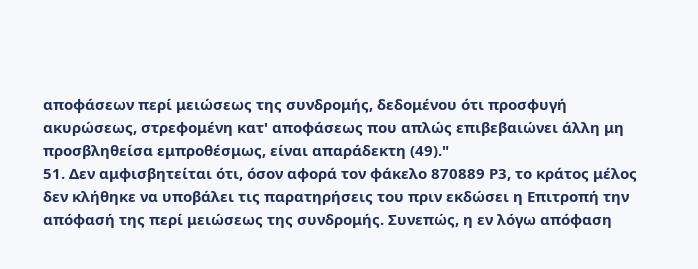αποφάσεων περί μειώσεως της συνδρομής, δεδομένου ότι προσφυγή ακυρώσεως, στρεφομένη κατ' αποφάσεως που απλώς επιβεβαιώνει άλλη μη προσβληθείσα εμπροθέσμως, είναι απαράδεκτη (49)."
51. Δεν αμφισβητείται ότι, όσον αφορά τον φάκελο 870889 Ρ3, το κράτος μέλος δεν κλήθηκε να υποβάλει τις παρατηρήσεις του πριν εκδώσει η Επιτροπή την απόφασή της περί μειώσεως της συνδρομής. Συνεπώς, η εν λόγω απόφαση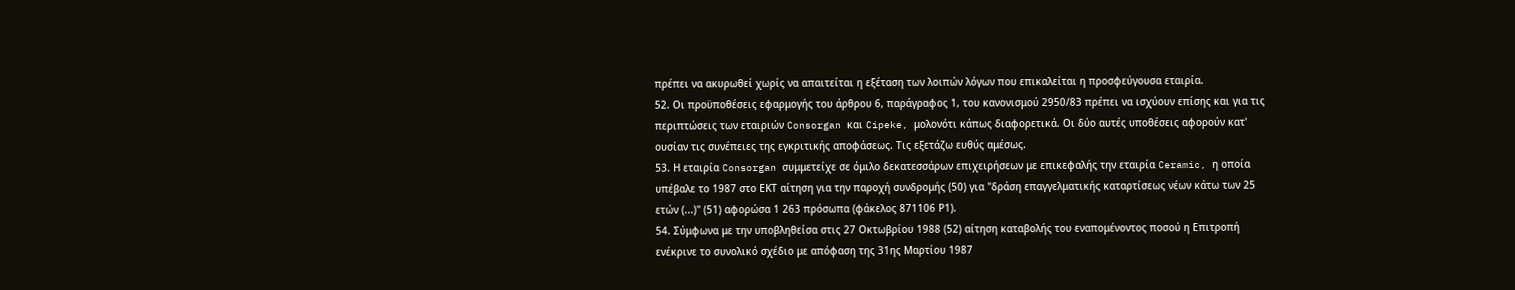πρέπει να ακυρωθεί χωρίς να απαιτείται η εξέταση των λοιπών λόγων που επικαλείται η προσφεύγουσα εταιρία.
52. Οι προϋποθέσεις εφαρμογής του άρθρου 6, παράγραφος 1, του κανονισμού 2950/83 πρέπει να ισχύουν επίσης και για τις περιπτώσεις των εταιριών Consorgan και Cipeke, μολονότι κάπως διαφορετικά. Οι δύο αυτές υποθέσεις αφορούν κατ' ουσίαν τις συνέπειες της εγκριτικής αποφάσεως. Τις εξετάζω ευθύς αμέσως.
53. Η εταιρία Consorgan συμμετείχε σε όμιλο δεκατεσσάρων επιχειρήσεων με επικεφαλής την εταιρία Ceramic, η οποία υπέβαλε το 1987 στο ΕΚΤ αίτηση για την παροχή συνδρομής (50) για "δράση επαγγελματικής καταρτίσεως νέων κάτω των 25 ετών (...)" (51) αφορώσα 1 263 πρόσωπα (φάκελος 871106 Ρ1).
54. Σύμφωνα με την υποβληθείσα στις 27 Οκτωβρίου 1988 (52) αίτηση καταβολής του εναπομένοντος ποσού η Επιτροπή ενέκρινε το συνολικό σχέδιο με απόφαση της 31ης Μαρτίου 1987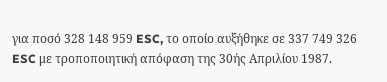για ποσό 328 148 959 ESC, το οποίο αυξήθηκε σε 337 749 326 ESC με τροποποιητική απόφαση της 30ής Απριλίου 1987.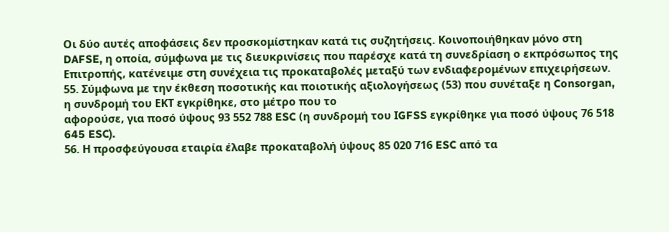Οι δύο αυτές αποφάσεις δεν προσκομίστηκαν κατά τις συζητήσεις. Κοινοποιήθηκαν μόνο στη DAFSE, η οποία, σύμφωνα με τις διευκρινίσεις που παρέσχε κατά τη συνεδρίαση ο εκπρόσωπος της Επιτροπής, κατένειμε στη συνέχεια τις προκαταβολές μεταξύ των ενδιαφερομένων επιχειρήσεων.
55. Σύμφωνα με την έκθεση ποσοτικής και ποιοτικής αξιολογήσεως (53) που συνέταξε η Consorgan, η συνδρομή του ΕΚΤ εγκρίθηκε, στο μέτρο που το
αφορούσε, για ποσό ύψους 93 552 788 ESC (η συνδρομή του ΙGFSS εγκρίθηκε για ποσό ύψους 76 518 645 ESC).
56. Η προσφεύγουσα εταιρία έλαβε προκαταβολή ύψους 85 020 716 ESC από τα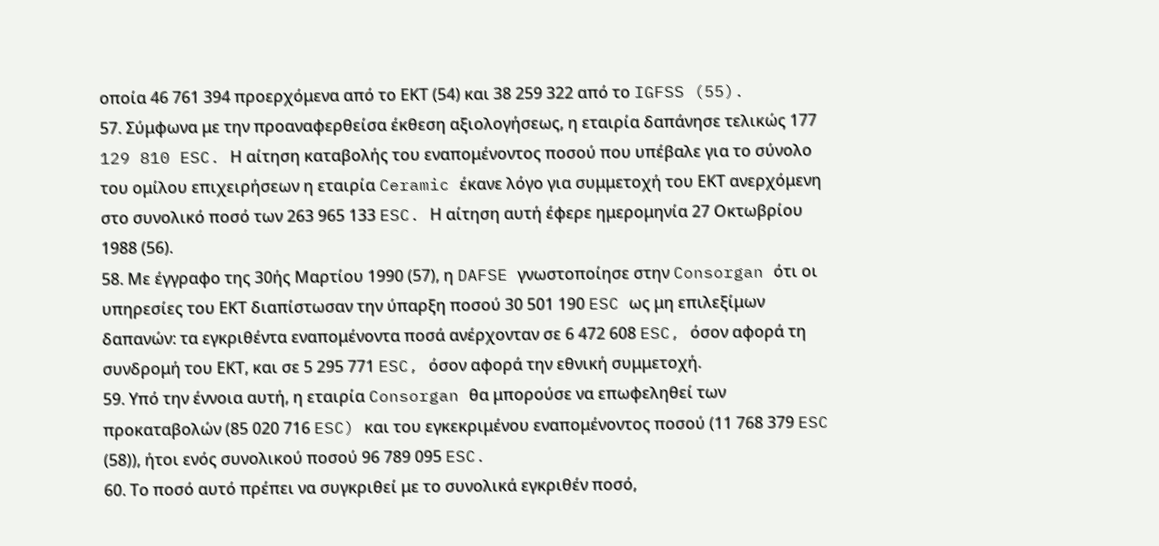οποία 46 761 394 προερχόμενα από το ΕΚΤ (54) και 38 259 322 από το IGFSS (55).
57. Σύμφωνα με την προαναφερθείσα έκθεση αξιολογήσεως, η εταιρία δαπάνησε τελικώς 177 129 810 ESC. Η αίτηση καταβολής του εναπομένοντος ποσού που υπέβαλε για το σύνολο του ομίλου επιχειρήσεων η εταιρία Ceramic έκανε λόγο για συμμετοχή του ΕΚΤ ανερχόμενη στο συνολικό ποσό των 263 965 133 ESC. Η αίτηση αυτή έφερε ημερομηνία 27 Οκτωβρίου 1988 (56).
58. Με έγγραφο της 30ής Μαρτίου 1990 (57), η DAFSE γνωστοποίησε στην Consorgan ότι οι υπηρεσίες του ΕΚΤ διαπίστωσαν την ύπαρξη ποσού 30 501 190 ESC ως μη επιλεξίμων δαπανών: τα εγκριθέντα εναπομένοντα ποσά ανέρχονταν σε 6 472 608 ESC, όσον αφορά τη συνδρομή του ΕΚΤ, και σε 5 295 771 ESC, όσον αφορά την εθνική συμμετοχή.
59. Υπό την έννοια αυτή, η εταιρία Consorgan θα μπορούσε να επωφεληθεί των προκαταβολών (85 020 716 ESC) και του εγκεκριμένου εναπομένοντος ποσού (11 768 379 ESC (58)), ήτοι ενός συνολικού ποσού 96 789 095 ESC.
60. Το ποσό αυτό πρέπει να συγκριθεί με το συνολικά εγκριθέν ποσό,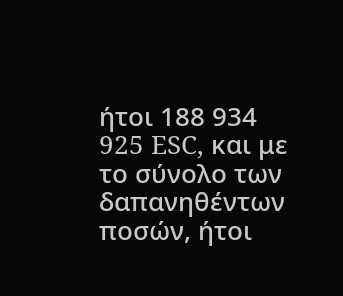ήτοι 188 934 925 ESC, και με το σύνολο των δαπανηθέντων ποσών, ήτοι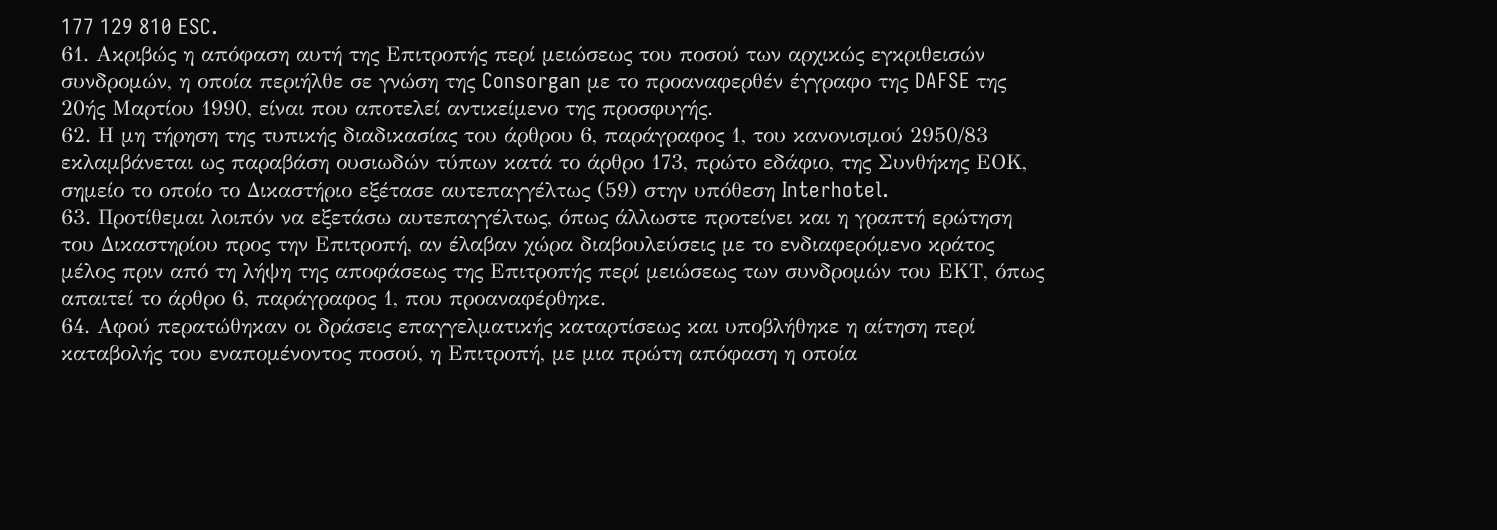177 129 810 ESC.
61. Ακριβώς η απόφαση αυτή της Επιτροπής περί μειώσεως του ποσού των αρχικώς εγκριθεισών συνδρομών, η οποία περιήλθε σε γνώση της Consorgan με το προαναφερθέν έγγραφο της DAFSE της 20ής Μαρτίου 1990, είναι που αποτελεί αντικείμενο της προσφυγής.
62. Η μη τήρηση της τυπικής διαδικασίας του άρθρου 6, παράγραφος 1, του κανονισμού 2950/83 εκλαμβάνεται ως παραβάση ουσιωδών τύπων κατά το άρθρο 173, πρώτο εδάφιο, της Συνθήκης ΕΟΚ, σημείο το οποίο το Δικαστήριο εξέτασε αυτεπαγγέλτως (59) στην υπόθεση Interhotel.
63. Προτίθεμαι λοιπόν να εξετάσω αυτεπαγγέλτως, όπως άλλωστε προτείνει και η γραπτή ερώτηση του Δικαστηρίου προς την Επιτροπή, αν έλαβαν χώρα διαβουλεύσεις με το ενδιαφερόμενο κράτος μέλος πριν από τη λήψη της αποφάσεως της Επιτροπής περί μειώσεως των συνδρομών του ΕΚΤ, όπως απαιτεί το άρθρο 6, παράγραφος 1, που προαναφέρθηκε.
64. Αφού περατώθηκαν οι δράσεις επαγγελματικής καταρτίσεως και υποβλήθηκε η αίτηση περί καταβολής του εναπομένοντος ποσού, η Επιτροπή, με μια πρώτη απόφαση η οποία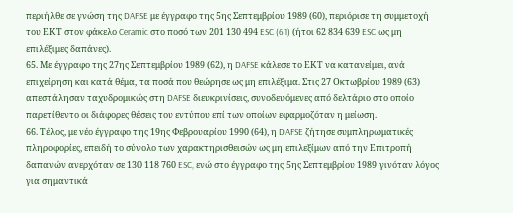περιήλθε σε γνώση της DAFSE με έγγραφο της 5ης Σεπτεμβρίου 1989 (60), περιόρισε τη συμμετοχή του ΕΚΤ στον φάκελο Ceramic στο ποσό των 201 130 494 ESC (61) (ήτοι 62 834 639 ESC ως μη επιλέξιμες δαπάνες).
65. Με έγγραφο της 27ης Σεπτεμβρίου 1989 (62), η DAFSE κάλεσε το ΕΚΤ να κατανείμει, ανά επιχείρηση και κατά θέμα, τα ποσά που θεώρησε ως μη επιλέξιμα. Στις 27 Οκτωβρίου 1989 (63) απεστάλησαν ταχυδρομικώς στη DAFSE διευκρινίσεις, συνοδευόμενες από δελτάριο στο οποίο παρετίθεντο οι διάφορες θέσεις του εντύπου επί των οποίων εφαρμοζόταν η μείωση.
66. Τέλος, με νέο έγγραφο της 19ης Φεβρουαρίου 1990 (64), η DAFSE ζήτησε συμπληρωματικές πληροφορίες, επειδή το σύνολο των χαρακτηρισθεισών ως μη επιλεξίμων από την Επιτροπή δαπανών ανερχόταν σε 130 118 760 ESC, ενώ στο έγγραφο της 5ης Σεπτεμβρίου 1989 γινόταν λόγος για σημαντικά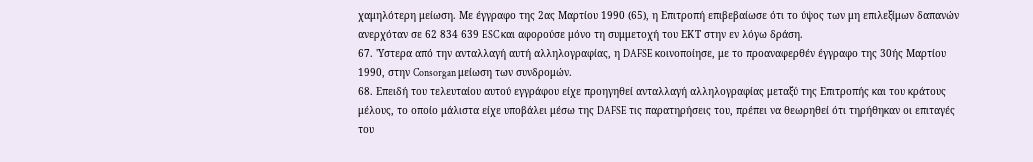χαμηλότερη μείωση. Με έγγραφο της 2ας Μαρτίου 1990 (65), η Επιτροπή επιβεβαίωσε ότι το ύψος των μη επιλεξίμων δαπανών ανερχόταν σε 62 834 639 ESC και αφορούσε μόνο τη συμμετοχή του ΕΚΤ στην εν λόγω δράση.
67. 'Υστερα από την ανταλλαγή αυτή αλληλογραφίας, η DAFSE κοινοποίησε, με το προαναφερθέν έγγραφο της 30ής Μαρτίου 1990, στην Consorgan μείωση των συνδρομών.
68. Επειδή του τελευταίου αυτού εγγράφου είχε προηγηθεί ανταλλαγή αλληλογραφίας μεταξύ της Επιτροπής και του κράτους μέλους, το οποίο μάλιστα είχε υποβάλει μέσω της DAFSE τις παρατηρήσεις του, πρέπει να θεωρηθεί ότι τηρήθηκαν οι επιταγές του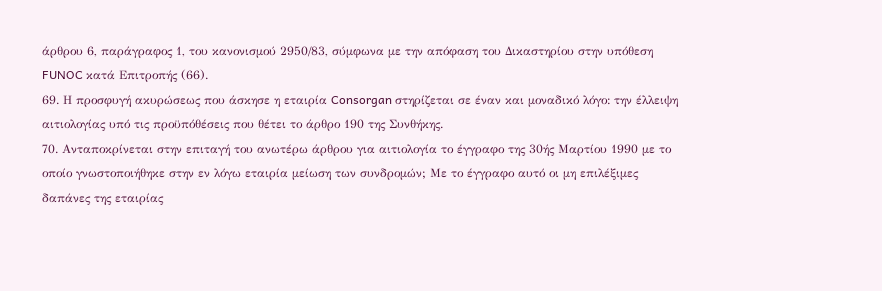άρθρου 6, παράγραφος 1, του κανονισμού 2950/83, σύμφωνα με την απόφαση του Δικαστηρίου στην υπόθεση FUNOC κατά Επιτροπής (66).
69. Η προσφυγή ακυρώσεως που άσκησε η εταιρία Consorgan στηρίζεται σε έναν και μοναδικό λόγο: την έλλειψη αιτιολογίας υπό τις προϋπόθέσεις που θέτει το άρθρο 190 της Συνθήκης.
70. Ανταποκρίνεται στην επιταγή του ανωτέρω άρθρου για αιτιολογία το έγγραφο της 30ής Μαρτίου 1990 με το οποίο γνωστοποιήθηκε στην εν λόγω εταιρία μείωση των συνδρομών; Με το έγγραφο αυτό οι μη επιλέξιμες δαπάνες της εταιρίας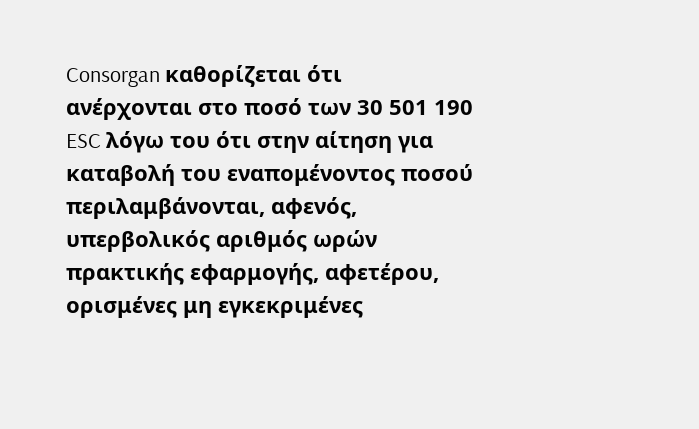Consorgan καθορίζεται ότι ανέρχονται στο ποσό των 30 501 190 ESC λόγω του ότι στην αίτηση για καταβολή του εναπομένοντος ποσού περιλαμβάνονται, αφενός, υπερβολικός αριθμός ωρών πρακτικής εφαρμογής, αφετέρου, ορισμένες μη εγκεκριμένες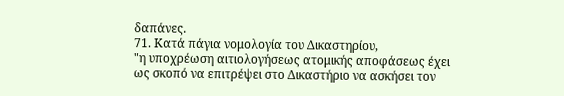δαπάνες.
71. Κατά πάγια νομολογία του Δικαστηρίου,
"η υποχρέωση αιτιολογήσεως ατομικής αποφάσεως έχει ως σκοπό να επιτρέψει στο Δικαστήριο να ασκήσει τον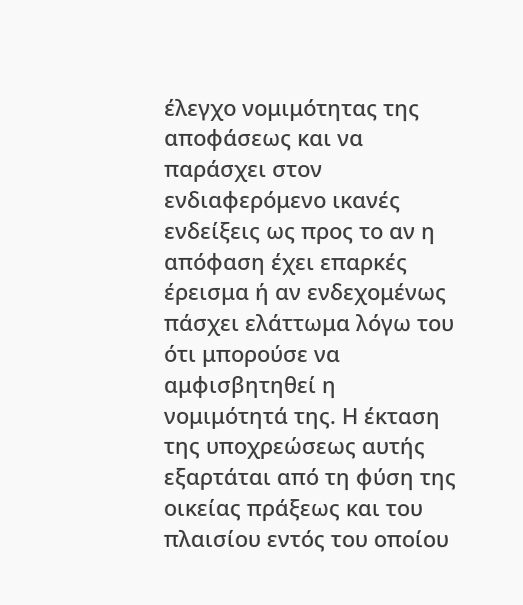έλεγχο νομιμότητας της αποφάσεως και να παράσχει στον ενδιαφερόμενο ικανές ενδείξεις ως προς το αν η απόφαση έχει επαρκές έρεισμα ή αν ενδεχομένως πάσχει ελάττωμα λόγω του ότι μπορούσε να αμφισβητηθεί η νομιμότητά της. Η έκταση της υποχρεώσεως αυτής εξαρτάται από τη φύση της οικείας πράξεως και του πλαισίου εντός του οποίου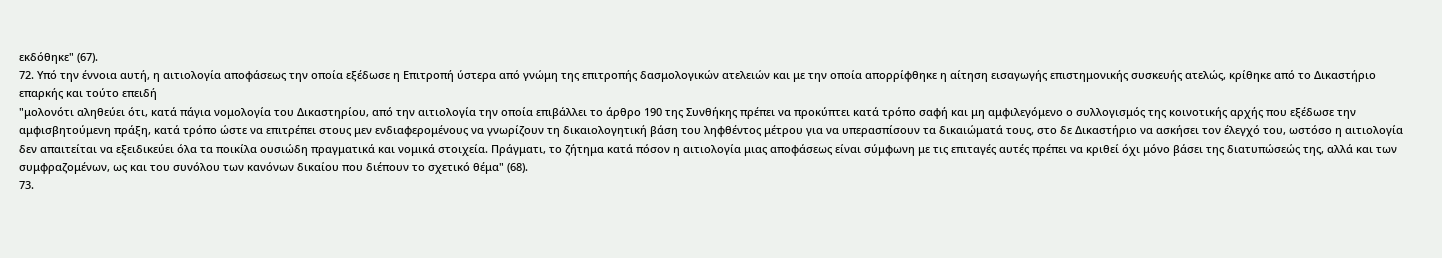εκδόθηκε" (67).
72. Υπό την έννοια αυτή, η αιτιολογία αποφάσεως την οποία εξέδωσε η Επιτροπή ύστερα από γνώμη της επιτροπής δασμολογικών ατελειών και με την οποία απορρίφθηκε η αίτηση εισαγωγής επιστημονικής συσκευής ατελώς, κρίθηκε από το Δικαστήριο επαρκής και τούτο επειδή
"μολονότι αληθεύει ότι, κατά πάγια νομολογία του Δικαστηρίου, από την αιτιολογία την οποία επιβάλλει το άρθρο 190 της Συνθήκης πρέπει να προκύπτει κατά τρόπο σαφή και μη αμφιλεγόμενο ο συλλογισμός της κοινοτικής αρχής που εξέδωσε την αμφισβητούμενη πράξη, κατά τρόπο ώστε να επιτρέπει στους μεν ενδιαφερομένους να γνωρίζουν τη δικαιολογητική βάση του ληφθέντος μέτρου για να υπερασπίσουν τα δικαιώματά τους, στο δε Δικαστήριο να ασκήσει τον έλεγχό του, ωστόσο η αιτιολογία δεν απαιτείται να εξειδικεύει όλα τα ποικίλα ουσιώδη πραγματικά και νομικά στοιχεία. Πράγματι, το ζήτημα κατά πόσον η αιτιολογία μιας αποφάσεως είναι σύμφωνη με τις επιταγές αυτές πρέπει να κριθεί όχι μόνο βάσει της διατυπώσεώς της, αλλά και των συμφραζομένων, ως και του συνόλου των κανόνων δικαίου που διέπουν το σχετικό θέμα" (68).
73.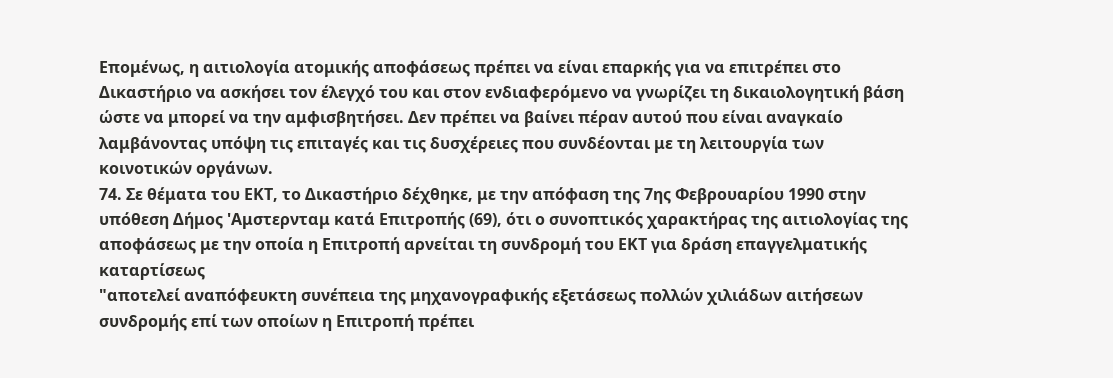Επομένως, η αιτιολογία ατομικής αποφάσεως πρέπει να είναι επαρκής για να επιτρέπει στο Δικαστήριο να ασκήσει τον έλεγχό του και στον ενδιαφερόμενο να γνωρίζει τη δικαιολογητική βάση ώστε να μπορεί να την αμφισβητήσει. Δεν πρέπει να βαίνει πέραν αυτού που είναι αναγκαίο λαμβάνοντας υπόψη τις επιταγές και τις δυσχέρειες που συνδέονται με τη λειτουργία των κοινοτικών οργάνων.
74. Σε θέματα του ΕΚΤ, το Δικαστήριο δέχθηκε, με την απόφαση της 7ης Φεβρουαρίου 1990 στην υπόθεση Δήμος 'Αμστερνταμ κατά Επιτροπής (69), ότι ο συνοπτικός χαρακτήρας της αιτιολογίας της αποφάσεως με την οποία η Επιτροπή αρνείται τη συνδρομή του ΕΚΤ για δράση επαγγελματικής καταρτίσεως
"αποτελεί αναπόφευκτη συνέπεια της μηχανογραφικής εξετάσεως πολλών χιλιάδων αιτήσεων συνδρομής επί των οποίων η Επιτροπή πρέπει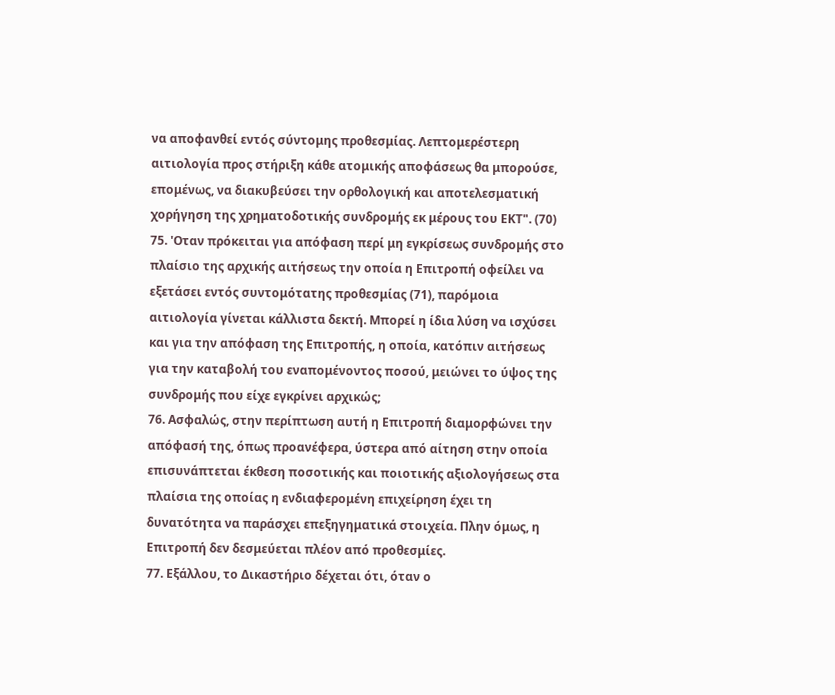να αποφανθεί εντός σύντομης προθεσμίας. Λεπτομερέστερη αιτιολογία προς στήριξη κάθε ατομικής αποφάσεως θα μπορούσε, επομένως, να διακυβεύσει την ορθολογική και αποτελεσματική χορήγηση της χρηματοδοτικής συνδρομής εκ μέρους του ΕΚΤ". (70)
75. 'Οταν πρόκειται για απόφαση περί μη εγκρίσεως συνδρομής στο πλαίσιο της αρχικής αιτήσεως την οποία η Επιτροπή οφείλει να εξετάσει εντός συντομότατης προθεσμίας (71), παρόμοια αιτιολογία γίνεται κάλλιστα δεκτή. Μπορεί η ίδια λύση να ισχύσει και για την απόφαση της Επιτροπής, η οποία, κατόπιν αιτήσεως για την καταβολή του εναπομένοντος ποσού, μειώνει το ύψος της συνδρομής που είχε εγκρίνει αρχικώς;
76. Ασφαλώς, στην περίπτωση αυτή η Επιτροπή διαμορφώνει την απόφασή της, όπως προανέφερα, ύστερα από αίτηση στην οποία επισυνάπτεται έκθεση ποσοτικής και ποιοτικής αξιολογήσεως στα πλαίσια της οποίας η ενδιαφερομένη επιχείρηση έχει τη δυνατότητα να παράσχει επεξηγηματικά στοιχεία. Πλην όμως, η Επιτροπή δεν δεσμεύεται πλέον από προθεσμίες.
77. Εξάλλου, το Δικαστήριο δέχεται ότι, όταν ο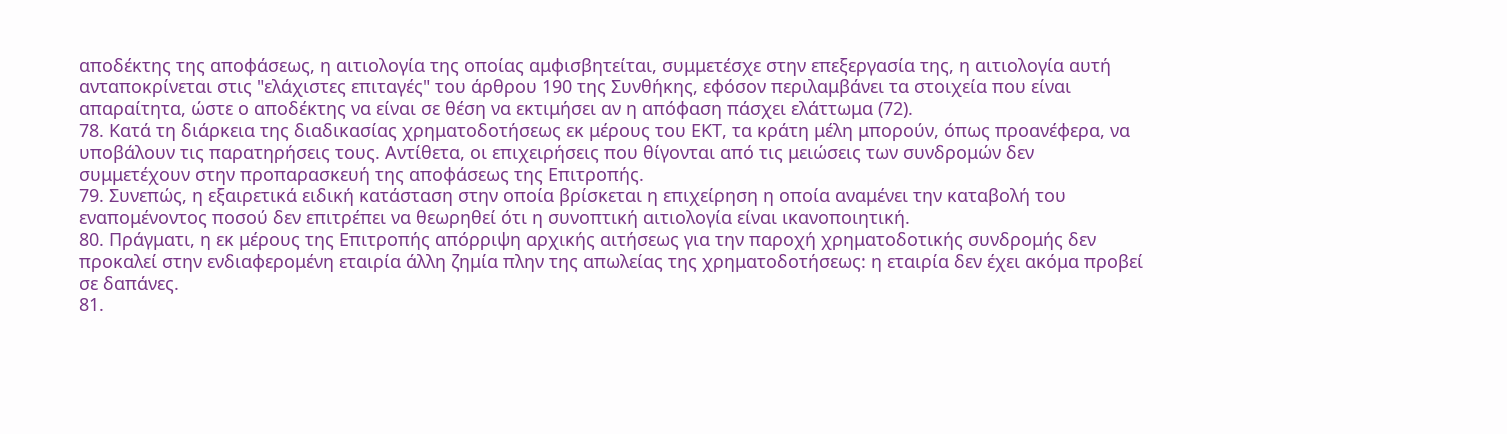αποδέκτης της αποφάσεως, η αιτιολογία της οποίας αμφισβητείται, συμμετέσχε στην επεξεργασία της, η αιτιολογία αυτή ανταποκρίνεται στις "ελάχιστες επιταγές" του άρθρου 190 της Συνθήκης, εφόσον περιλαμβάνει τα στοιχεία που είναι απαραίτητα, ώστε ο αποδέκτης να είναι σε θέση να εκτιμήσει αν η απόφαση πάσχει ελάττωμα (72).
78. Κατά τη διάρκεια της διαδικασίας χρηματοδοτήσεως εκ μέρους του ΕΚΤ, τα κράτη μέλη μπορούν, όπως προανέφερα, να υποβάλουν τις παρατηρήσεις τους. Αντίθετα, οι επιχειρήσεις που θίγονται από τις μειώσεις των συνδρομών δεν συμμετέχουν στην προπαρασκευή της αποφάσεως της Επιτροπής.
79. Συνεπώς, η εξαιρετικά ειδική κατάσταση στην οποία βρίσκεται η επιχείρηση η οποία αναμένει την καταβολή του εναπομένοντος ποσού δεν επιτρέπει να θεωρηθεί ότι η συνοπτική αιτιολογία είναι ικανοποιητική.
80. Πράγματι, η εκ μέρους της Επιτροπής απόρριψη αρχικής αιτήσεως για την παροχή χρηματοδοτικής συνδρομής δεν προκαλεί στην ενδιαφερομένη εταιρία άλλη ζημία πλην της απωλείας της χρηματοδοτήσεως: η εταιρία δεν έχει ακόμα προβεί σε δαπάνες.
81.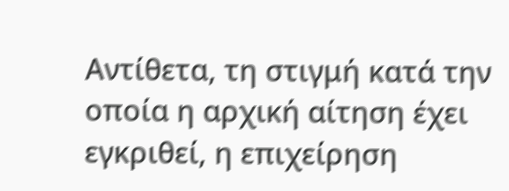Αντίθετα, τη στιγμή κατά την οποία η αρχική αίτηση έχει εγκριθεί, η επιχείρηση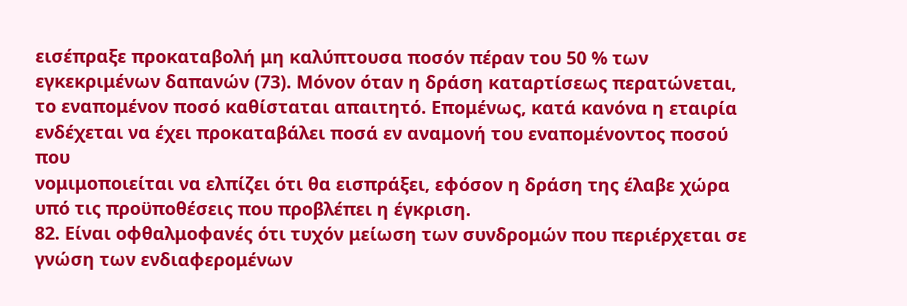εισέπραξε προκαταβολή μη καλύπτουσα ποσόν πέραν του 50 % των εγκεκριμένων δαπανών (73). Μόνον όταν η δράση καταρτίσεως περατώνεται, το εναπομένον ποσό καθίσταται απαιτητό. Επομένως, κατά κανόνα η εταιρία ενδέχεται να έχει προκαταβάλει ποσά εν αναμονή του εναπομένοντος ποσού που
νομιμοποιείται να ελπίζει ότι θα εισπράξει, εφόσον η δράση της έλαβε χώρα υπό τις προϋποθέσεις που προβλέπει η έγκριση.
82. Είναι οφθαλμοφανές ότι τυχόν μείωση των συνδρομών που περιέρχεται σε γνώση των ενδιαφερομένων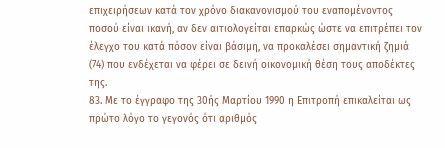επιχειρήσεων κατά τον χρόνο διακανονισμού του εναπομένοντος ποσού είναι ικανή, αν δεν αιτιολογείται επαρκώς ώστε να επιτρέπει τον έλεγχο του κατά πόσον είναι βάσιμη, να προκαλέσει σημαντική ζημιά (74) που ενδέχεται να φέρει σε δεινή οικονομική θέση τους αποδέκτες της.
83. Με το έγγραφο της 30ής Μαρτίου 1990 η Επιτροπή επικαλείται ως πρώτο λόγο το γεγονός ότι αριθμός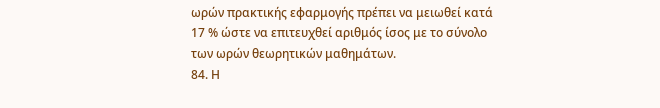ωρών πρακτικής εφαρμογής πρέπει να μειωθεί κατά 17 % ώστε να επιτευχθεί αριθμός ίσος με το σύνολο των ωρών θεωρητικών μαθημάτων.
84. Η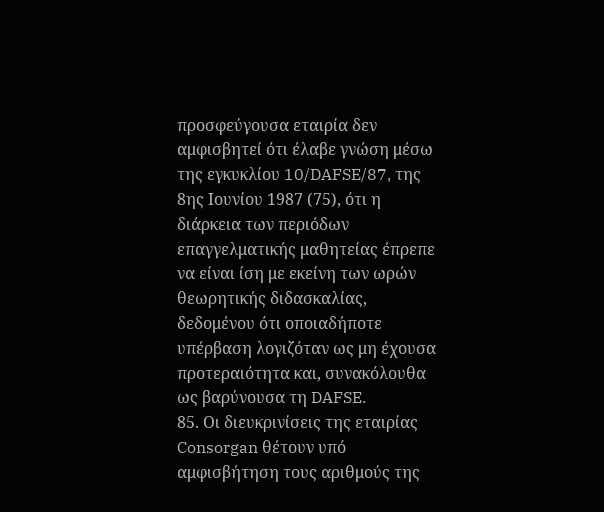προσφεύγουσα εταιρία δεν αμφισβητεί ότι έλαβε γνώση μέσω της εγκυκλίου 10/DAFSE/87, της 8ης Ιουνίου 1987 (75), ότι η διάρκεια των περιόδων επαγγελματικής μαθητείας έπρεπε να είναι ίση με εκείνη των ωρών θεωρητικής διδασκαλίας, δεδομένου ότι οποιαδήποτε υπέρβαση λογιζόταν ως μη έχουσα προτεραιότητα και, συνακόλουθα ως βαρύνουσα τη DAFSE.
85. Οι διευκρινίσεις της εταιρίας Consorgan θέτουν υπό αμφισβήτηση τους αριθμούς της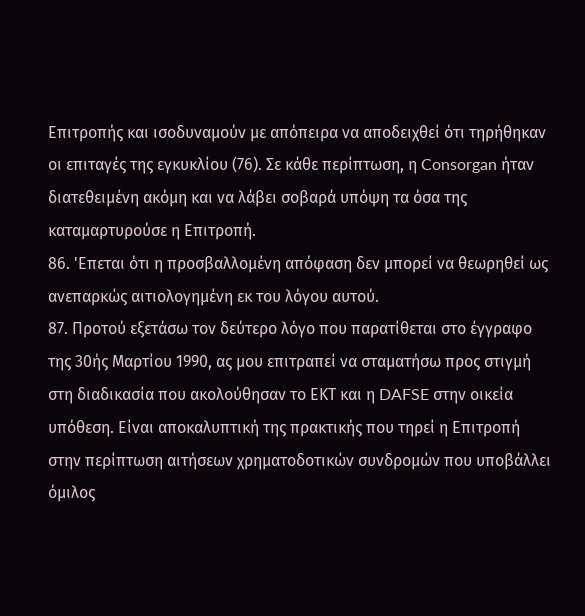Επιτροπής και ισοδυναμούν με απόπειρα να αποδειχθεί ότι τηρήθηκαν οι επιταγές της εγκυκλίου (76). Σε κάθε περίπτωση, η Consorgan ήταν διατεθειμένη ακόμη και να λάβει σοβαρά υπόψη τα όσα της καταμαρτυρούσε η Επιτροπή.
86. 'Επεται ότι η προσβαλλομένη απόφαση δεν μπορεί να θεωρηθεί ως ανεπαρκώς αιτιολογημένη εκ του λόγου αυτού.
87. Προτού εξετάσω τον δεύτερο λόγο που παρατίθεται στο έγγραφο της 30ής Μαρτίου 1990, ας μου επιτραπεί να σταματήσω προς στιγμή στη διαδικασία που ακολούθησαν το ΕΚΤ και η DAFSE στην οικεία υπόθεση. Είναι αποκαλυπτική της πρακτικής που τηρεί η Επιτροπή στην περίπτωση αιτήσεων χρηματοδοτικών συνδρομών που υποβάλλει όμιλος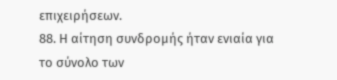επιχειρήσεων.
88. Η αίτηση συνδρομής ήταν ενιαία για το σύνολο των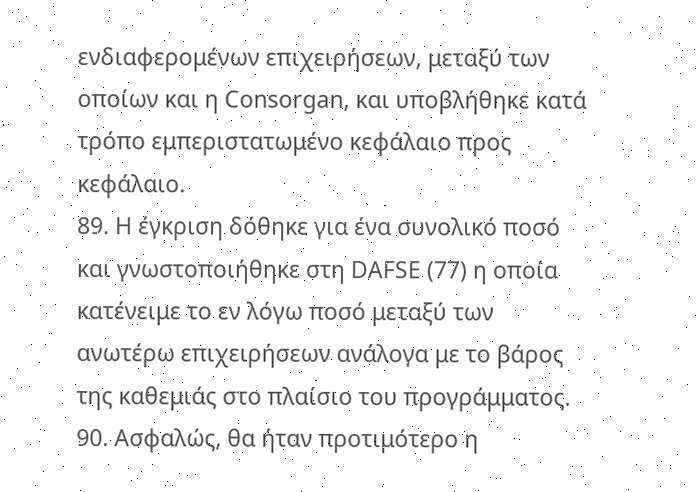ενδιαφερομένων επιχειρήσεων, μεταξύ των οποίων και η Consorgan, και υποβλήθηκε κατά τρόπο εμπεριστατωμένο κεφάλαιο προς κεφάλαιο.
89. Η έγκριση δόθηκε για ένα συνολικό ποσό και γνωστοποιήθηκε στη DAFSE (77) η οποία κατένειμε το εν λόγω ποσό μεταξύ των ανωτέρω επιχειρήσεων ανάλογα με το βάρος της καθεμιάς στο πλαίσιο του προγράμματος.
90. Ασφαλώς, θα ήταν προτιμότερο η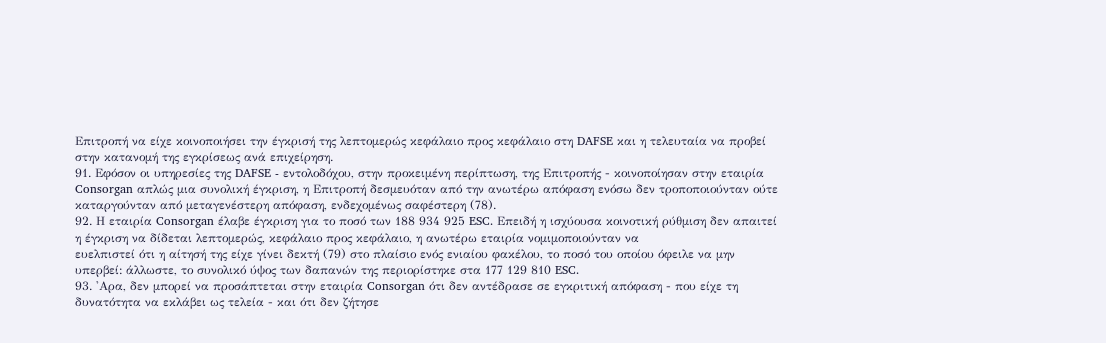Επιτροπή να είχε κοινοποιήσει την έγκρισή της λεπτομερώς κεφάλαιο προς κεφάλαιο στη DAFSE και η τελευταία να προβεί στην κατανομή της εγκρίσεως ανά επιχείρηση.
91. Εφόσον οι υπηρεσίες της DAFSE - εντολοδόχου, στην προκειμένη περίπτωση, της Επιτροπής - κοινοποίησαν στην εταιρία Consorgan απλώς μια συνολική έγκριση, η Επιτροπή δεσμευόταν από την ανωτέρω απόφαση ενόσω δεν τροποποιούνταν ούτε καταργούνταν από μεταγενέστερη απόφαση, ενδεχομένως σαφέστερη (78).
92. Η εταιρία Consorgan έλαβε έγκριση για το ποσό των 188 934 925 ESC. Επειδή η ισχύουσα κοινοτική ρύθμιση δεν απαιτεί η έγκριση να δίδεται λεπτομερώς, κεφάλαιο προς κεφάλαιο, η ανωτέρω εταιρία νομιμοποιούνταν να
ευελπιστεί ότι η αίτησή της είχε γίνει δεκτή (79) στο πλαίσιο ενός ενιαίου φακέλου, το ποσό του οποίου όφειλε να μην υπερβεί: άλλωστε, το συνολικό ύψος των δαπανών της περιορίστηκε στα 177 129 810 ESC.
93. 'Αρα, δεν μπορεί να προσάπτεται στην εταιρία Consorgan ότι δεν αντέδρασε σε εγκριτική απόφαση - που είχε τη δυνατότητα να εκλάβει ως τελεία - και ότι δεν ζήτησε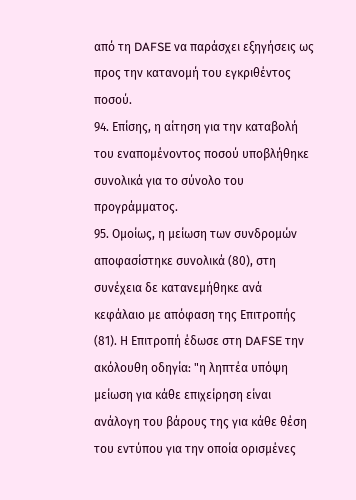από τη DAFSE να παράσχει εξηγήσεις ως προς την κατανομή του εγκριθέντος ποσού.
94. Επίσης, η αίτηση για την καταβολή του εναπομένοντος ποσού υποβλήθηκε συνολικά για το σύνολο του προγράμματος.
95. Ομοίως, η μείωση των συνδρομών αποφασίστηκε συνολικά (80), στη συνέχεια δε κατανεμήθηκε ανά κεφάλαιο με απόφαση της Επιτροπής (81). Η Επιτροπή έδωσε στη DAFSE την ακόλουθη οδηγία: "η ληπτέα υπόψη μείωση για κάθε επιχείρηση είναι ανάλογη του βάρους της για κάθε θέση του εντύπου για την οποία ορισμένες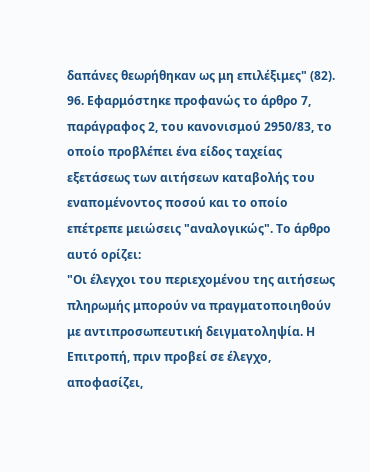δαπάνες θεωρήθηκαν ως μη επιλέξιμες" (82).
96. Εφαρμόστηκε προφανώς το άρθρο 7, παράγραφος 2, του κανονισμού 2950/83, το οποίο προβλέπει ένα είδος ταχείας εξετάσεως των αιτήσεων καταβολής του εναπομένοντος ποσού και το οποίο επέτρεπε μειώσεις "αναλογικώς". Το άρθρο αυτό ορίζει:
"Οι έλεγχοι του περιεχομένου της αιτήσεως πληρωμής μπορούν να πραγματοποιηθούν με αντιπροσωπευτική δειγματοληψία. Η Επιτροπή, πριν προβεί σε έλεγχο, αποφασίζει,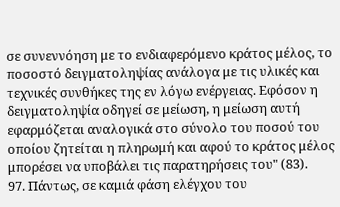σε συνεννόηση με το ενδιαφερόμενο κράτος μέλος, το ποσοστό δειγματοληψίας ανάλογα με τις υλικές και
τεχνικές συνθήκες της εν λόγω ενέργειας. Εφόσον η δειγματοληψία οδηγεί σε μείωση, η μείωση αυτή εφαρμόζεται αναλογικά στο σύνολο του ποσού του οποίου ζητείται η πληρωμή και αφού το κράτος μέλος μπορέσει να υποβάλει τις παρατηρήσεις του" (83).
97. Πάντως, σε καμιά φάση ελέγχου του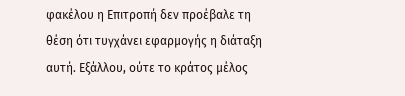φακέλου η Επιτροπή δεν προέβαλε τη θέση ότι τυγχάνει εφαρμογής η διάταξη αυτή. Εξάλλου, ούτε το κράτος μέλος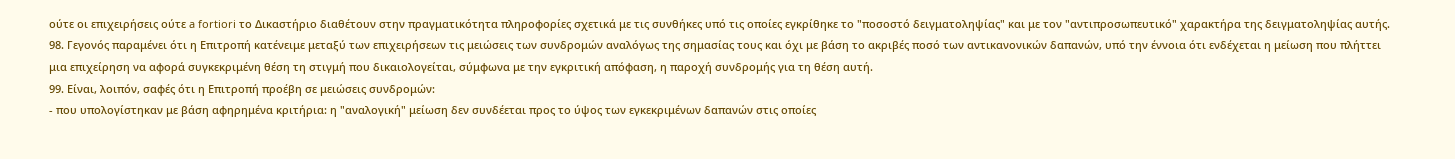ούτε οι επιχειρήσεις ούτε a fortiori το Δικαστήριο διαθέτουν στην πραγματικότητα πληροφορίες σχετικά με τις συνθήκες υπό τις οποίες εγκρίθηκε το "ποσοστό δειγματοληψίας" και με τον "αντιπροσωπευτικό" χαρακτήρα της δειγματοληψίας αυτής.
98. Γεγονός παραμένει ότι η Επιτροπή κατένειμε μεταξύ των επιχειρήσεων τις μειώσεις των συνδρομών αναλόγως της σημασίας τους και όχι με βάση το ακριβές ποσό των αντικανονικών δαπανών, υπό την έννοια ότι ενδέχεται η μείωση που πλήττει μια επιχείρηση να αφορά συγκεκριμένη θέση τη στιγμή που δικαιολογείται, σύμφωνα με την εγκριτική απόφαση, η παροχή συνδρομής για τη θέση αυτή.
99. Είναι, λοιπόν, σαφές ότι η Επιτροπή προέβη σε μειώσεις συνδρομών:
- που υπολογίστηκαν με βάση αφηρημένα κριτήρια: η "αναλογική" μείωση δεν συνδέεται προς το ύψος των εγκεκριμένων δαπανών στις οποίες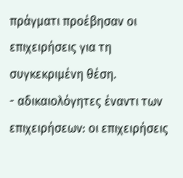πράγματι προέβησαν οι επιχειρήσεις για τη συγκεκριμένη θέση.
- αδικαιολόγητες έναντι των επιχειρήσεων: οι επιχειρήσεις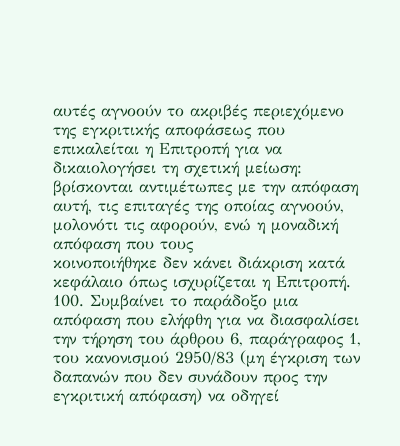αυτές αγνοούν το ακριβές περιεχόμενο της εγκριτικής αποφάσεως που επικαλείται η Επιτροπή για να δικαιολογήσει τη σχετική μείωση: βρίσκονται αντιμέτωπες με την απόφαση αυτή, τις επιταγές της οποίας αγνοούν, μολονότι τις αφορούν, ενώ η μοναδική απόφαση που τους
κοινοποιήθηκε δεν κάνει διάκριση κατά κεφάλαιο όπως ισχυρίζεται η Επιτροπή.
100. Συμβαίνει το παράδοξο μια απόφαση που ελήφθη για να διασφαλίσει την τήρηση του άρθρου 6, παράγραφος 1, του κανονισμού 2950/83 (μη έγκριση των δαπανών που δεν συνάδουν προς την εγκριτική απόφαση) να οδηγεί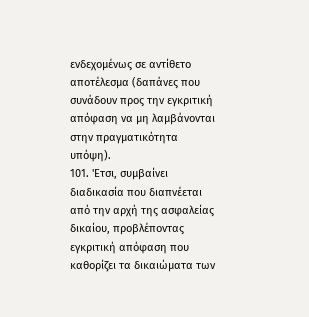ενδεχομένως σε αντίθετο αποτέλεσμα (δαπάνες που συνάδουν προς την εγκριτική απόφαση να μη λαμβάνονται στην πραγματικότητα υπόψη).
101. 'Ετσι, συμβαίνει διαδικασία που διαπνέεται από την αρχή της ασφαλείας δικαίου, προβλέποντας εγκριτική απόφαση που καθορίζει τα δικαιώματα των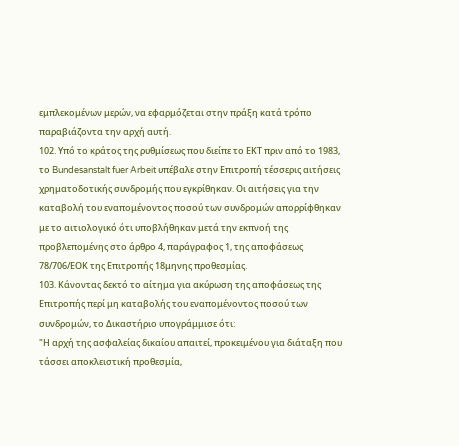εμπλεκομένων μερών, να εφαρμόζεται στην πράξη κατά τρόπο παραβιάζοντα την αρχή αυτή.
102. Υπό το κράτος της ρυθμίσεως που διείπε το ΕΚΤ πριν από το 1983, το Bundesanstalt fuer Arbeit υπέβαλε στην Επιτροπή τέσσερις αιτήσεις χρηματοδοτικής συνδρομής που εγκρίθηκαν. Οι αιτήσεις για την καταβολή του εναπομένοντος ποσού των συνδρομών απορρίφθηκαν με το αιτιολογικό ότι υποβλήθηκαν μετά την εκπνοή της προβλεπομένης στο άρθρο 4, παράγραφος 1, της αποφάσεως 78/706/ΕΟΚ της Επιτροπής 18μηνης προθεσμίας.
103. Κάνοντας δεκτό το αίτημα για ακύρωση της αποφάσεως της Επιτροπής περί μη καταβολής του εναπομένοντος ποσού των συνδρομών, το Δικαστήριο υπογράμμισε ότι:
"Η αρχή της ασφαλείας δικαίου απαιτεί, προκειμένου για διάταξη που τάσσει αποκλειστική προθεσμία,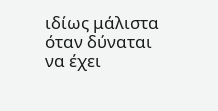ιδίως μάλιστα όταν δύναται να έχει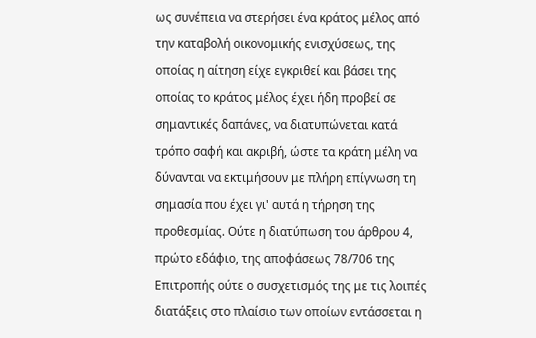ως συνέπεια να στερήσει ένα κράτος μέλος από την καταβολή οικονομικής ενισχύσεως, της οποίας η αίτηση είχε εγκριθεί και βάσει της οποίας το κράτος μέλος έχει ήδη προβεί σε σημαντικές δαπάνες, να διατυπώνεται κατά τρόπο σαφή και ακριβή, ώστε τα κράτη μέλη να δύνανται να εκτιμήσουν με πλήρη επίγνωση τη σημασία που έχει γι' αυτά η τήρηση της προθεσμίας. Ούτε η διατύπωση του άρθρου 4, πρώτο εδάφιο, της αποφάσεως 78/706 της Επιτροπής ούτε ο συσχετισμός της με τις λοιπές διατάξεις στο πλαίσιο των οποίων εντάσσεται η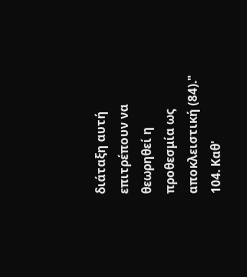διάταξη αυτή επιτρέπουν να θεωρηθεί η προθεσμία ως αποκλειστική (84)."
104. Καθ'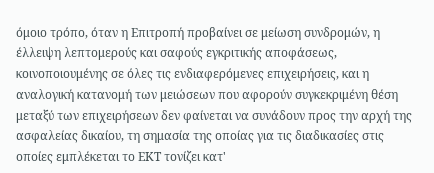όμοιο τρόπο, όταν η Επιτροπή προβαίνει σε μείωση συνδρομών, η έλλειψη λεπτομερούς και σαφούς εγκριτικής αποφάσεως, κοινοποιουμένης σε όλες τις ενδιαφερόμενες επιχειρήσεις, και η αναλογική κατανομή των μειώσεων που αφορούν συγκεκριμένη θέση μεταξύ των επιχειρήσεων δεν φαίνεται να συνάδουν προς την αρχή της ασφαλείας δικαίου, τη σημασία της οποίας για τις διαδικασίες στις οποίες εμπλέκεται το ΕΚΤ τονίζει κατ'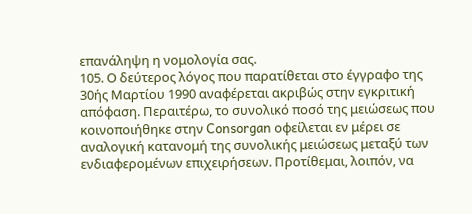επανάληψη η νομολογία σας.
105. Ο δεύτερος λόγος που παρατίθεται στο έγγραφο της 30ής Μαρτίου 1990 αναφέρεται ακριβώς στην εγκριτική απόφαση. Περαιτέρω, το συνολικό ποσό της μειώσεως που κοινοποιήθηκε στην Consorgan οφείλεται εν μέρει σε αναλογική κατανομή της συνολικής μειώσεως μεταξύ των ενδιαφερομένων επιχειρήσεων. Προτίθεμαι, λοιπόν, να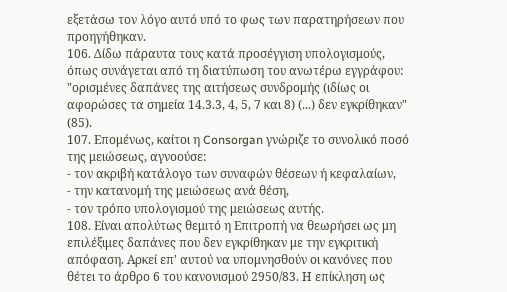εξετάσω τον λόγο αυτό υπό το φως των παρατηρήσεων που προηγήθηκαν.
106. Δίδω πάραυτα τους κατά προσέγγιση υπολογισμούς, όπως συνάγεται από τη διατύπωση του ανωτέρω εγγράφου: "ορισμένες δαπάνες της αιτήσεως συνδρομής (ιδίως οι αφορώσες τα σημεία 14.3.3, 4, 5, 7 και 8) (...) δεν εγκρίθηκαν" (85).
107. Επομένως, καίτοι η Consorgan γνώριζε το συνολικό ποσό της μειώσεως, αγνοούσε:
- τον ακριβή κατάλογο των συναφών θέσεων ή κεφαλαίων,
- την κατανομή της μειώσεως ανά θέση,
- τον τρόπο υπολογισμού της μειώσεως αυτής.
108. Είναι απολύτως θεμιτό η Επιτροπή να θεωρήσει ως μη επιλέξιμες δαπάνες που δεν εγκρίθηκαν με την εγκριτική απόφαση. Αρκεί επ' αυτού να υπομνησθούν οι κανόνες που θέτει το άρθρο 6 του κανονισμού 2950/83. Η επίκληση ως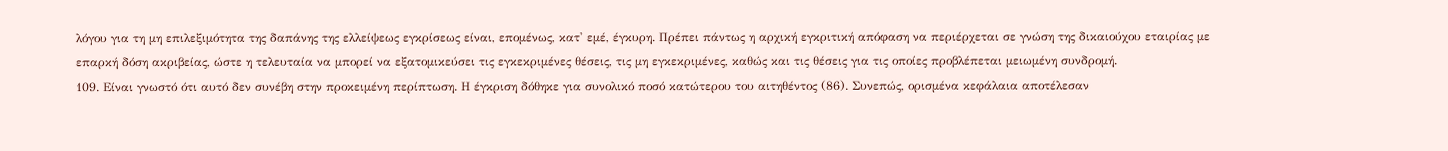λόγου για τη μη επιλεξιμότητα της δαπάνης της ελλείψεως εγκρίσεως είναι, επομένως, κατ' εμέ, έγκυρη. Πρέπει πάντως η αρχική εγκριτική απόφαση να περιέρχεται σε γνώση της δικαιούχου εταιρίας με επαρκή δόση ακριβείας, ώστε η τελευταία να μπορεί να εξατομικεύσει τις εγκεκριμένες θέσεις, τις μη εγκεκριμένες, καθώς και τις θέσεις για τις οποίες προβλέπεται μειωμένη συνδρομή.
109. Είναι γνωστό ότι αυτό δεν συνέβη στην προκειμένη περίπτωση. Η έγκριση δόθηκε για συνολικό ποσό κατώτερου του αιτηθέντος (86). Συνεπώς, ορισμένα κεφάλαια αποτέλεσαν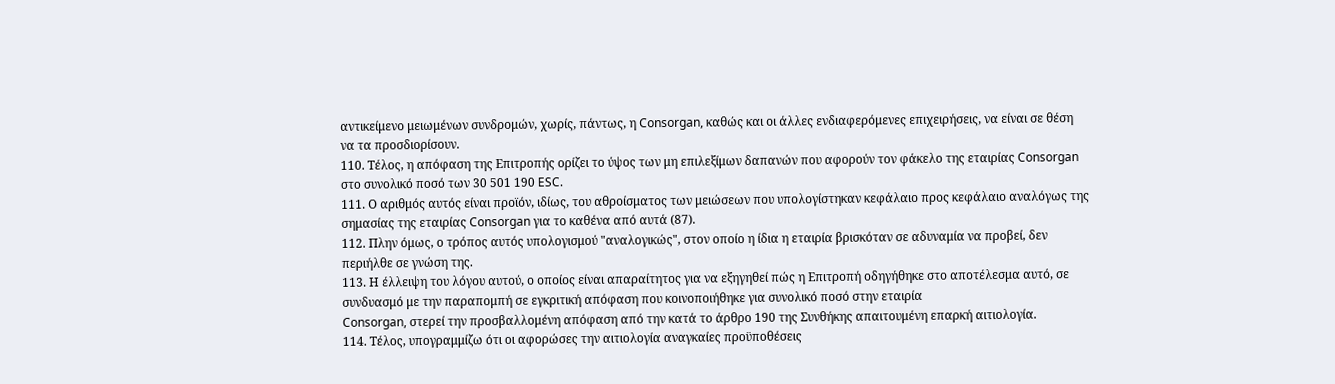αντικείμενο μειωμένων συνδρομών, χωρίς, πάντως, η Consorgan, καθώς και οι άλλες ενδιαφερόμενες επιχειρήσεις, να είναι σε θέση να τα προσδιορίσουν.
110. Τέλος, η απόφαση της Επιτροπής ορίζει το ύψος των μη επιλεξίμων δαπανών που αφορούν τον φάκελο της εταιρίας Consorgan στο συνολικό ποσό των 30 501 190 ESC.
111. Ο αριθμός αυτός είναι προϊόν, ιδίως, του αθροίσματος των μειώσεων που υπολογίστηκαν κεφάλαιο προς κεφάλαιο αναλόγως της σημασίας της εταιρίας Consorgan για το καθένα από αυτά (87).
112. Πλην όμως, ο τρόπος αυτός υπολογισμού "αναλογικώς", στον οποίο η ίδια η εταιρία βρισκόταν σε αδυναμία να προβεί, δεν περιήλθε σε γνώση της.
113. Η έλλειψη του λόγου αυτού, ο οποίος είναι απαραίτητος για να εξηγηθεί πώς η Επιτροπή οδηγήθηκε στο αποτέλεσμα αυτό, σε συνδυασμό με την παραπομπή σε εγκριτική απόφαση που κοινοποιήθηκε για συνολικό ποσό στην εταιρία
Consorgan, στερεί την προσβαλλομένη απόφαση από την κατά το άρθρο 190 της Συνθήκης απαιτουμένη επαρκή αιτιολογία.
114. Τέλος, υπογραμμίζω ότι οι αφορώσες την αιτιολογία αναγκαίες προϋποθέσεις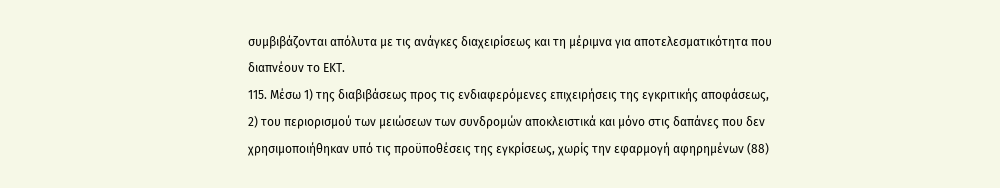συμβιβάζονται απόλυτα με τις ανάγκες διαχειρίσεως και τη μέριμνα για αποτελεσματικότητα που διαπνέουν το ΕΚΤ.
115. Μέσω 1) της διαβιβάσεως προς τις ενδιαφερόμενες επιχειρήσεις της εγκριτικής αποφάσεως, 2) του περιορισμού των μειώσεων των συνδρομών αποκλειστικά και μόνο στις δαπάνες που δεν χρησιμοποιήθηκαν υπό τις προϋποθέσεις της εγκρίσεως, χωρίς την εφαρμογή αφηρημένων (88)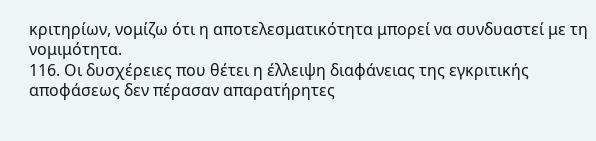κριτηρίων, νομίζω ότι η αποτελεσματικότητα μπορεί να συνδυαστεί με τη νομιμότητα.
116. Οι δυσχέρειες που θέτει η έλλειψη διαφάνειας της εγκριτικής αποφάσεως δεν πέρασαν απαρατήρητες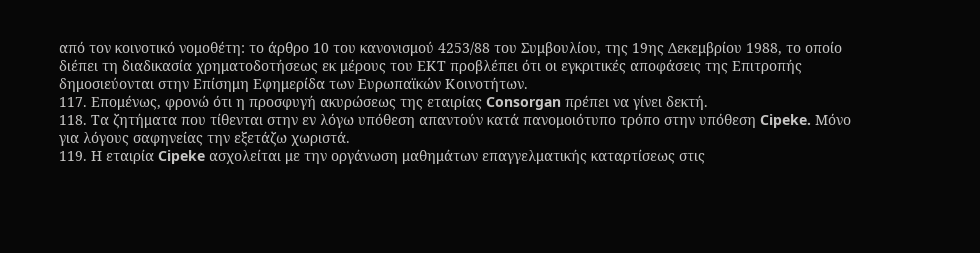από τον κοινοτικό νομοθέτη: το άρθρο 10 του κανονισμού 4253/88 του Συμβουλίου, της 19ης Δεκεμβρίου 1988, το οποίο διέπει τη διαδικασία χρηματοδοτήσεως εκ μέρους του ΕΚΤ προβλέπει ότι οι εγκριτικές αποφάσεις της Επιτροπής δημοσιεύονται στην Επίσημη Εφημερίδα των Ευρωπαϊκών Κοινοτήτων.
117. Επομένως, φρονώ ότι η προσφυγή ακυρώσεως της εταιρίας Consorgan πρέπει να γίνει δεκτή.
118. Τα ζητήματα που τίθενται στην εν λόγω υπόθεση απαντούν κατά πανομοιότυπο τρόπο στην υπόθεση Cipeke. Μόνο για λόγους σαφηνείας την εξετάζω χωριστά.
119. Η εταιρία Cipeke ασχολείται με την οργάνωση μαθημάτων επαγγελματικής καταρτίσεως στις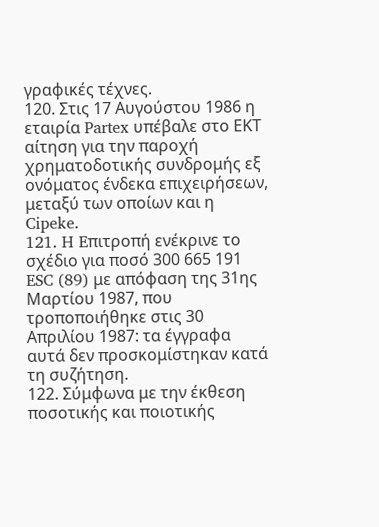γραφικές τέχνες.
120. Στις 17 Αυγούστου 1986 η εταιρία Partex υπέβαλε στο ΕΚΤ αίτηση για την παροχή χρηματοδοτικής συνδρομής εξ ονόματος ένδεκα επιχειρήσεων, μεταξύ των οποίων και η Cipeke.
121. H Eπιτροπή ενέκρινε το σχέδιο για ποσό 300 665 191 ESC (89) με απόφαση της 31ης Μαρτίου 1987, που τροποποιήθηκε στις 30 Απριλίου 1987: τα έγγραφα αυτά δεν προσκομίστηκαν κατά τη συζήτηση.
122. Σύμφωνα με την έκθεση ποσοτικής και ποιοτικής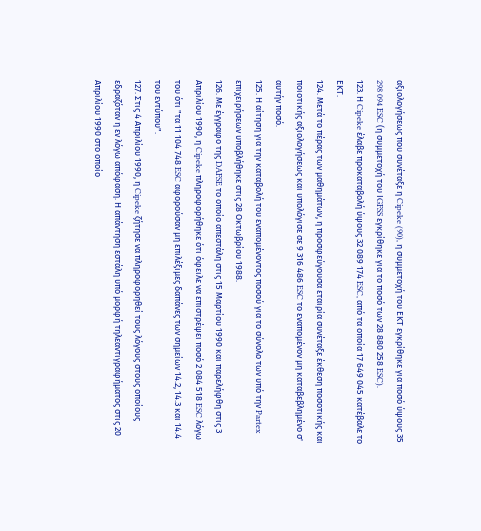αξιολογήσεως που συνέταξε η Cipeke (90), η συμμετοχή του ΕΚΤ εγκρίθηκε για ποσό ύψους 35 298 094 ESC (η συμμετοχή του ΙGFSS εγκρίθηκε για το ποσό των 28 880 258 ESC).
123. Η Cipeke έλαβε προκαταβολή ύψους 32 089 174 ESC, από τα οποία 17 649 045 κατέβαλε το ΕΚΤ.
124. Μετά το πέρας των μαθημάτων, η προσφεύγουσα εταιρία συνέταξε έκθεση ποσοτικής και ποιοτικής αξιολογήσεως και υπολόγισε σε 9 316 486 ESC το εναπομένον μη καταβεβλημένο σ' αυτήν ποσό.
125. Η αίτηση για την καταβολή του εναπομένοντος ποσού για το σύνολο των υπό την Partex επιχειρήσεων υποβλήθηκε στις 28 Οκτωβρίου 1988.
126. Με έγγραφο της DAFSE το οποίο απεστάλη στις 15 Μαρτίου 1990 και παρελήφθη στις 3 Απριλίου 1990, η Cipeke πληροφορήθηκε ότι όφειλε να επιστρέψει ποσό 2 084 518 ESC λόγω του ότι "τα 11 104 748 ESC αφορούσαν μη επιλέξιμες δαπάνες των σημείων 14.2, 14.3 και 14.4 του εντύπου".
127. Στις 4 Απριλίου 1990, η Cipeke ζήτησε να πληροφορηθεί τους λόγους στους οποίους εδραζόταν η εν λόγω απόφαση. Η απάντηση εστάλη υπό μορφή τηλεαντιγραφήματος στις 20 Απριλίου 1990 στο οποίο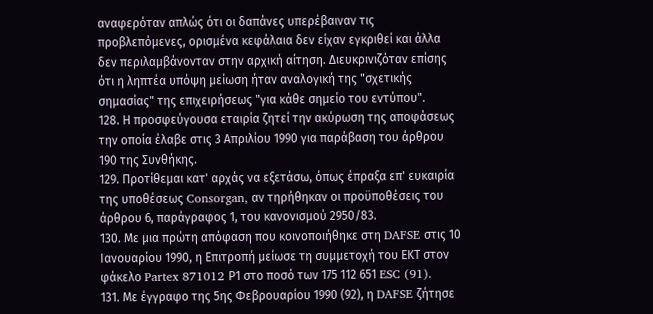αναφερόταν απλώς ότι οι δαπάνες υπερέβαιναν τις προβλεπόμενες, ορισμένα κεφάλαια δεν είχαν εγκριθεί και άλλα δεν περιλαμβάνονταν στην αρχική αίτηση. Διευκρινιζόταν επίσης ότι η ληπτέα υπόψη μείωση ήταν αναλογική της "σχετικής σημασίας" της επιχειρήσεως "για κάθε σημείο του εντύπου".
128. Η προσφεύγουσα εταιρία ζητεί την ακύρωση της αποφάσεως την οποία έλαβε στις 3 Απριλίου 1990 για παράβαση του άρθρου 190 της Συνθήκης.
129. Προτίθεμαι κατ' αρχάς να εξετάσω, όπως έπραξα επ' ευκαιρία της υποθέσεως Consorgan, αν τηρήθηκαν οι προϋποθέσεις του άρθρου 6, παράγραφος 1, του κανονισμού 2950/83.
130. Με μια πρώτη απόφαση που κοινοποιήθηκε στη DAFSE στις 10 Ιανουαρίου 1990, η Επιτροπή μείωσε τη συμμετοχή του ΕΚΤ στον φάκελο Partex 871012 Ρ1 στο ποσό των 175 112 651 ESC (91).
131. Με έγγραφο της 5ης Φεβρουαρίου 1990 (92), η DAFSE ζήτησε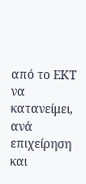από το ΕΚΤ να κατανείμει, ανά επιχείρηση και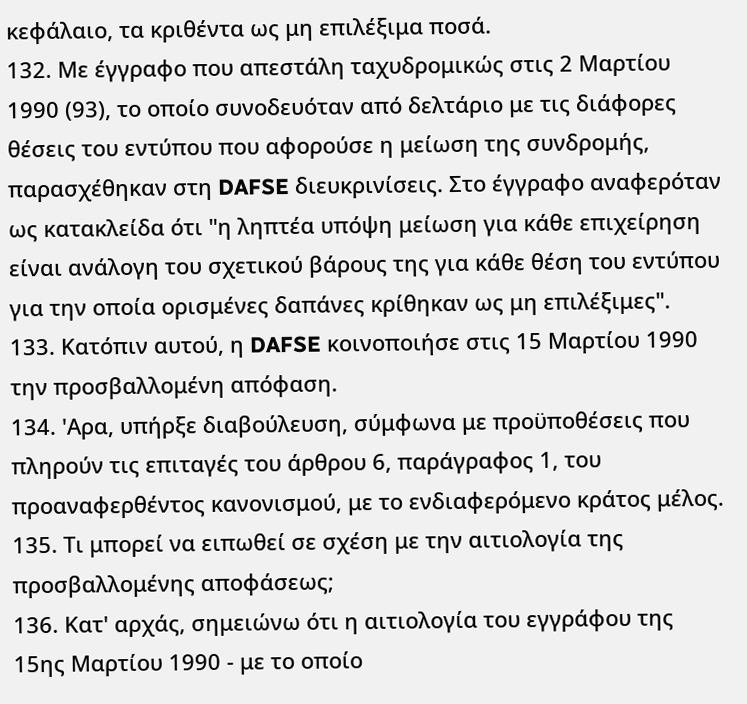κεφάλαιο, τα κριθέντα ως μη επιλέξιμα ποσά.
132. Με έγγραφο που απεστάλη ταχυδρομικώς στις 2 Μαρτίου 1990 (93), το οποίο συνοδευόταν από δελτάριο με τις διάφορες θέσεις του εντύπου που αφορούσε η μείωση της συνδρομής, παρασχέθηκαν στη DAFSE διευκρινίσεις. Στο έγγραφο αναφερόταν ως κατακλείδα ότι "η ληπτέα υπόψη μείωση για κάθε επιχείρηση είναι ανάλογη του σχετικού βάρους της για κάθε θέση του εντύπου για την οποία ορισμένες δαπάνες κρίθηκαν ως μη επιλέξιμες".
133. Κατόπιν αυτού, η DAFSE κοινοποιήσε στις 15 Μαρτίου 1990 την προσβαλλομένη απόφαση.
134. 'Αρα, υπήρξε διαβούλευση, σύμφωνα με προϋποθέσεις που πληρούν τις επιταγές του άρθρου 6, παράγραφος 1, του προαναφερθέντος κανονισμού, με το ενδιαφερόμενο κράτος μέλος.
135. Τι μπορεί να ειπωθεί σε σχέση με την αιτιολογία της προσβαλλομένης αποφάσεως;
136. Κατ' αρχάς, σημειώνω ότι η αιτιολογία του εγγράφου της 15ης Μαρτίου 1990 - με το οποίο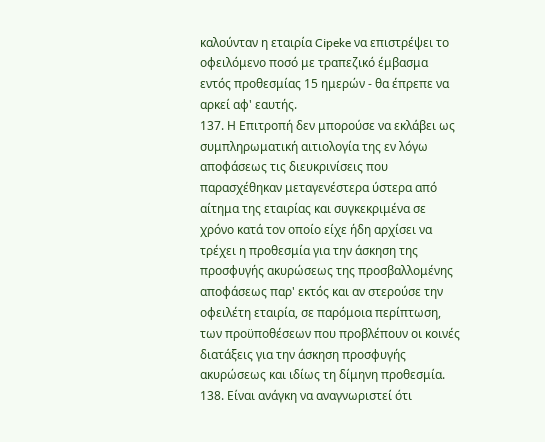καλούνταν η εταιρία Cipeke να επιστρέψει το οφειλόμενο ποσό με τραπεζικό έμβασμα εντός προθεσμίας 15 ημερών - θα έπρεπε να αρκεί αφ' εαυτής.
137. Η Επιτροπή δεν μπορούσε να εκλάβει ως συμπληρωματική αιτιολογία της εν λόγω αποφάσεως τις διευκρινίσεις που παρασχέθηκαν μεταγενέστερα ύστερα από αίτημα της εταιρίας και συγκεκριμένα σε χρόνο κατά τον οποίο είχε ήδη αρχίσει να τρέχει η προθεσμία για την άσκηση της προσφυγής ακυρώσεως της προσβαλλομένης αποφάσεως παρ' εκτός και αν στερούσε την οφειλέτη εταιρία, σε παρόμοια περίπτωση, των προϋποθέσεων που προβλέπουν οι κοινές διατάξεις για την άσκηση προσφυγής ακυρώσεως και ιδίως τη δίμηνη προθεσμία.
138. Είναι ανάγκη να αναγνωριστεί ότι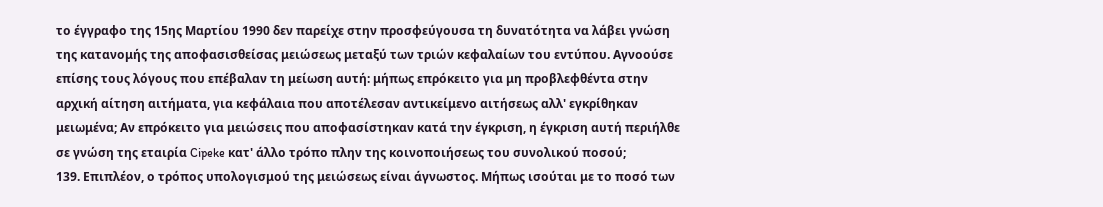το έγγραφο της 15ης Μαρτίου 1990 δεν παρείχε στην προσφεύγουσα τη δυνατότητα να λάβει γνώση της κατανομής της αποφασισθείσας μειώσεως μεταξύ των τριών κεφαλαίων του εντύπου. Αγνοούσε επίσης τους λόγους που επέβαλαν τη μείωση αυτή: μήπως επρόκειτο για μη προβλεφθέντα στην αρχική αίτηση αιτήματα, για κεφάλαια που αποτέλεσαν αντικείμενο αιτήσεως αλλ' εγκρίθηκαν μειωμένα; Αν επρόκειτο για μειώσεις που αποφασίστηκαν κατά την έγκριση, η έγκριση αυτή περιήλθε σε γνώση της εταιρία Cipeke κατ' άλλο τρόπο πλην της κοινοποιήσεως του συνολικού ποσού;
139. Επιπλέον, ο τρόπος υπολογισμού της μειώσεως είναι άγνωστος. Μήπως ισούται με το ποσό των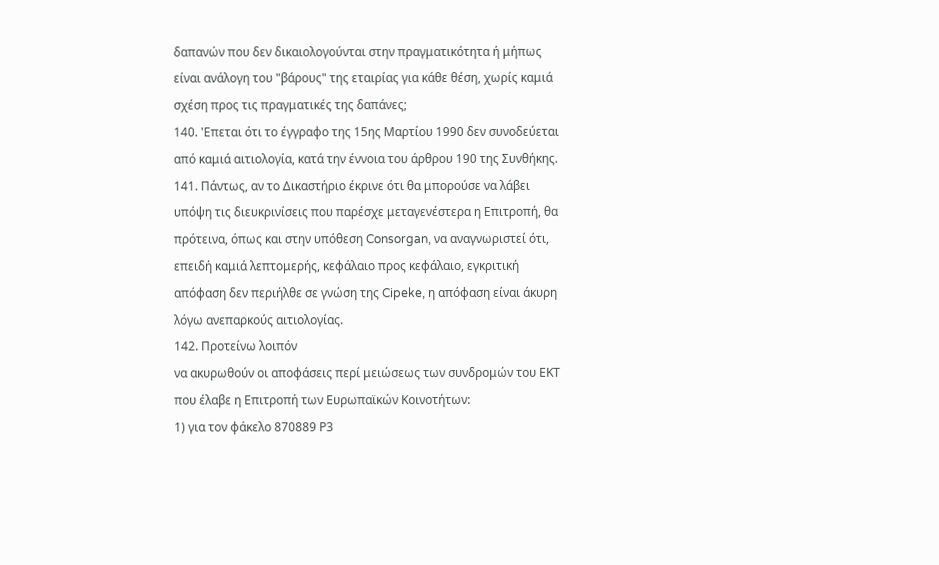δαπανών που δεν δικαιολογούνται στην πραγματικότητα ή μήπως είναι ανάλογη του "βάρους" της εταιρίας για κάθε θέση, χωρίς καμιά σχέση προς τις πραγματικές της δαπάνες;
140. 'Επεται ότι το έγγραφο της 15ης Μαρτίου 1990 δεν συνοδεύεται από καμιά αιτιολογία, κατά την έννοια του άρθρου 190 της Συνθήκης.
141. Πάντως, αν το Δικαστήριο έκρινε ότι θα μπορούσε να λάβει υπόψη τις διευκρινίσεις που παρέσχε μεταγενέστερα η Επιτροπή, θα πρότεινα, όπως και στην υπόθεση Consorgan, να αναγνωριστεί ότι, επειδή καμιά λεπτομερής, κεφάλαιο προς κεφάλαιο, εγκριτική απόφαση δεν περιήλθε σε γνώση της Cipeke, η απόφαση είναι άκυρη λόγω ανεπαρκούς αιτιολογίας.
142. Προτείνω λοιπόν
να ακυρωθούν οι αποφάσεις περί μειώσεως των συνδρομών του ΕΚΤ που έλαβε η Επιτροπή των Ευρωπαϊκών Κοινοτήτων:
1) για τον φάκελο 870889 Ρ3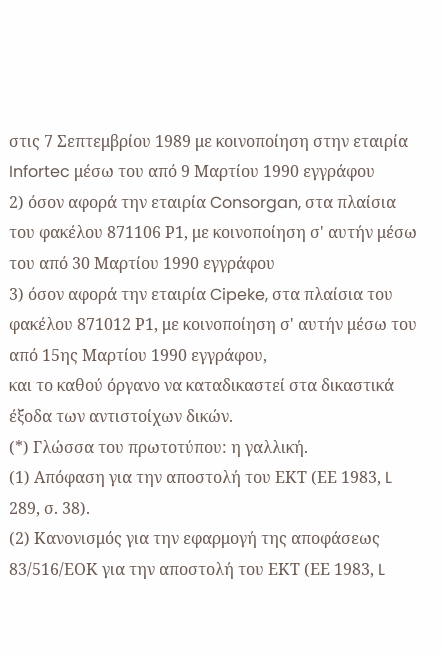στις 7 Σεπτεμβρίου 1989 με κοινοποίηση στην εταιρία Infortec μέσω του από 9 Μαρτίου 1990 εγγράφου
2) όσον αφορά την εταιρία Consorgan, στα πλαίσια του φακέλου 871106 Ρ1, με κοινοποίηση σ' αυτήν μέσω του από 30 Μαρτίου 1990 εγγράφου
3) όσον αφορά την εταιρία Cipeke, στα πλαίσια του φακέλου 871012 Ρ1, με κοινοποίηση σ' αυτήν μέσω του από 15ης Μαρτίου 1990 εγγράφου,
και το καθού όργανο να καταδικαστεί στα δικαστικά έξοδα των αντιστοίχων δικών.
(*) Γλώσσα του πρωτοτύπου: η γαλλική.
(1) Απόφαση για την αποστολή του ΕΚΤ (ΕΕ 1983, L 289, σ. 38).
(2) Κανονισμός για την εφαρμογή της αποφάσεως 83/516/ΕΟΚ για την αποστολή του ΕΚΤ (ΕΕ 1983, L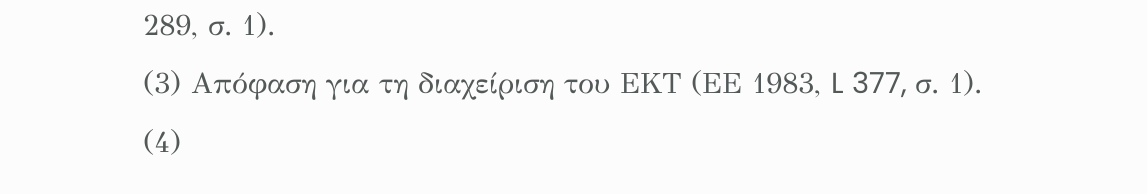289, σ. 1).
(3) Απόφαση για τη διαχείριση του ΕΚΤ (ΕΕ 1983, L 377, σ. 1).
(4)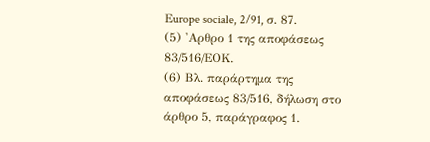Εurope sociale, 2/91, σ. 87.
(5) 'Αρθρο 1 της αποφάσεως 83/516/ΕΟΚ.
(6) Βλ. παράρτημα της αποφάσεως 83/516, δήλωση στο άρθρο 5, παράγραφος 1.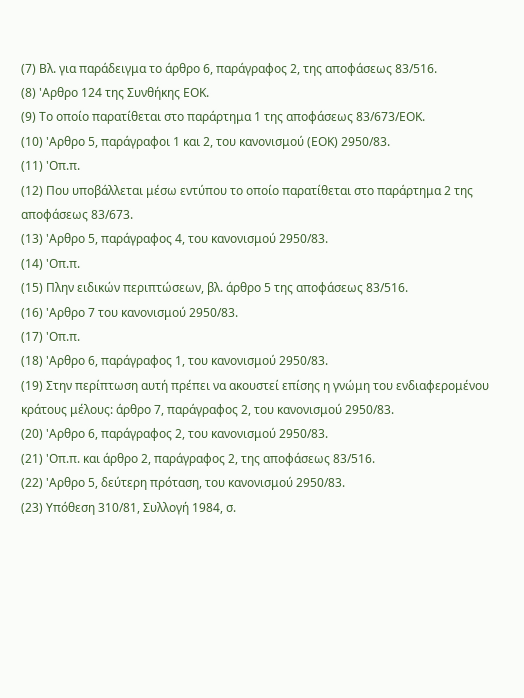(7) Βλ. για παράδειγμα το άρθρο 6, παράγραφος 2, της αποφάσεως 83/516.
(8) 'Αρθρο 124 της Συνθήκης ΕΟΚ.
(9) Το οποίο παρατίθεται στο παράρτημα 1 της αποφάσεως 83/673/ΕΟΚ.
(10) 'Αρθρο 5, παράγραφοι 1 και 2, του κανονισμού (ΕΟΚ) 2950/83.
(11) 'Οπ.π.
(12) Που υποβάλλεται μέσω εντύπου το οποίο παρατίθεται στο παράρτημα 2 της αποφάσεως 83/673.
(13) 'Αρθρο 5, παράγραφος 4, του κανονισμού 2950/83.
(14) 'Οπ.π.
(15) Πλην ειδικών περιπτώσεων, βλ. άρθρο 5 της αποφάσεως 83/516.
(16) 'Αρθρο 7 του κανονισμού 2950/83.
(17) 'Οπ.π.
(18) 'Αρθρο 6, παράγραφος 1, του κανονισμού 2950/83.
(19) Στην περίπτωση αυτή πρέπει να ακουστεί επίσης η γνώμη του ενδιαφερομένου κράτους μέλους: άρθρο 7, παράγραφος 2, του κανονισμού 2950/83.
(20) 'Αρθρο 6, παράγραφος 2, του κανονισμού 2950/83.
(21) 'Οπ.π. και άρθρο 2, παράγραφος 2, της αποφάσεως 83/516.
(22) 'Αρθρο 5, δεύτερη πρόταση, του κανονισμού 2950/83.
(23) Υπόθεση 310/81, Συλλογή 1984, σ.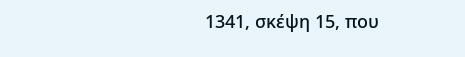1341, σκέψη 15, που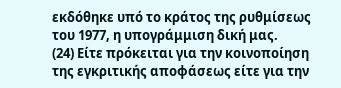εκδόθηκε υπό το κράτος της ρυθμίσεως του 1977, η υπογράμμιση δική μας.
(24) Είτε πρόκειται για την κοινοποίηση της εγκριτικής αποφάσεως είτε για την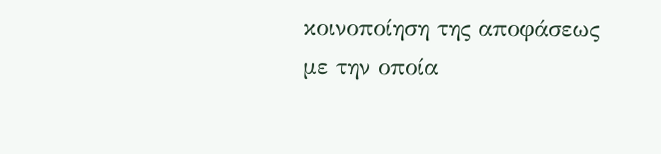κοινοποίηση της αποφάσεως με την οποία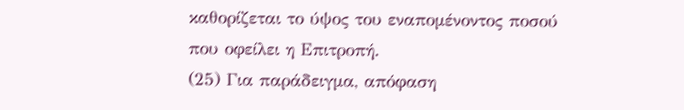καθορίζεται το ύψος του εναπομένοντος ποσού που οφείλει η Επιτροπή.
(25) Για παράδειγμα, απόφαση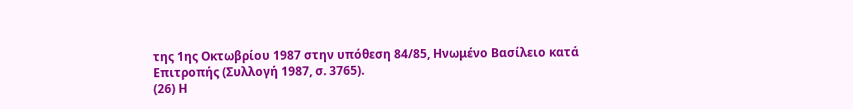της 1ης Οκτωβρίου 1987 στην υπόθεση 84/85, Ηνωμένο Βασίλειο κατά Επιτροπής (Συλλογή 1987, σ. 3765).
(26) Η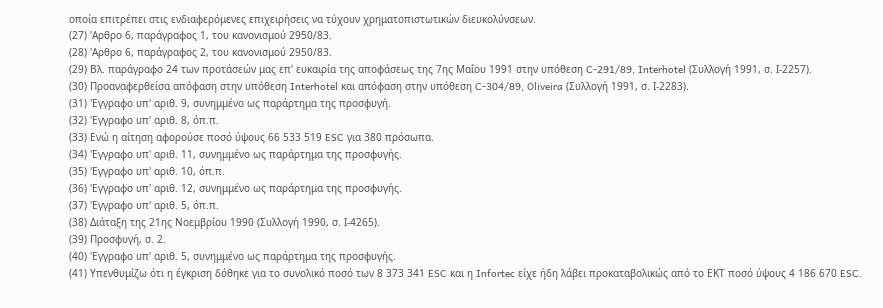οποία επιτρέπει στις ενδιαφερόμενες επιχειρήσεις να τύχουν χρηματοπιστωτικών διευκολύνσεων.
(27) 'Αρθρο 6, παράγραφος 1, του κανονισμού 2950/83.
(28) 'Αρθρο 6, παράγραφος 2, του κανονισμού 2950/83.
(29) Βλ. παράγραφο 24 των προτάσεών μας επ' ευκαιρία της αποφάσεως της 7ης Μαΐου 1991 στην υπόθεση C-291/89, Interhotel (Συλλογή 1991, σ. Ι-2257).
(30) Προαναφερθείσα απόφαση στην υπόθεση Interhotel και απόφαση στην υπόθεση C-304/89, Oliveira (Συλλογή 1991, σ. Ι-2283).
(31) 'Εγγραφο υπ' αριθ. 9, συνημμένο ως παράρτημα της προσφυγή.
(32) 'Εγγραφο υπ' αριθ. 8, όπ.π.
(33) Ενώ η αίτηση αφορούσε ποσό ύψους 66 533 519 ESC για 380 πρόσωπα.
(34) 'Εγγραφο υπ' αριθ. 11, συνημμένο ως παράρτημα της προσφυγής.
(35) 'Εγγραφο υπ' αριθ. 10, όπ.π.
(36) 'Εγγραφο υπ' αριθ. 12, συνημμένο ως παράρτημα της προσφυγής.
(37) 'Εγγραφο υπ' αριθ. 5, όπ.π.
(38) Διάταξη της 21ης Νοεμβρίου 1990 (Συλλογή 1990, σ. Ι-4265).
(39) Προσφυγή, σ. 2.
(40) 'Εγγραφο υπ' αριθ. 5, συνημμένο ως παράρτημα της προσφυγής.
(41) Υπενθυμίζω ότι η έγκριση δόθηκε για το συνολικό ποσό των 8 373 341 ESC και η Infortec είχε ήδη λάβει προκαταβολικώς από το ΕΚΤ ποσό ύψους 4 186 670 ESC.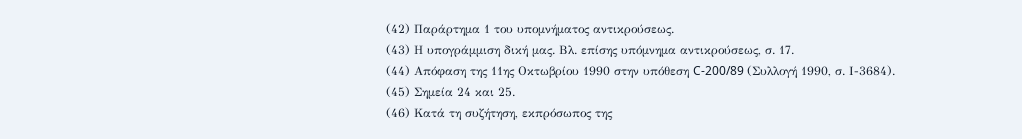(42) Παράρτημα 1 του υπομνήματος αντικρούσεως.
(43) Η υπογράμμιση δική μας. Βλ. επίσης υπόμνημα αντικρούσεως, σ. 17.
(44) Απόφαση της 11ης Οκτωβρίου 1990 στην υπόθεση C-200/89 (Συλλογή 1990, σ. Ι-3684).
(45) Σημεία 24 και 25.
(46) Κατά τη συζήτηση, εκπρόσωπος της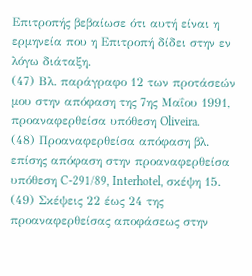Επιτροπής βεβαίωσε ότι αυτή είναι η ερμηνεία που η Επιτροπή δίδει στην εν λόγω διάταξη.
(47) Βλ. παράγραφο 12 των προτάσεών μου στην απόφαση της 7ης Μαΐου 1991, προαναφερθείσα υπόθεση Oliveira.
(48) Προαναφερθείσα απόφαση βλ. επίσης απόφαση στην προαναφερθείσα υπόθεση C-291/89, Interhotel, σκέψη 15.
(49) Σκέψεις 22 έως 24 της προαναφερθείσας αποφάσεως στην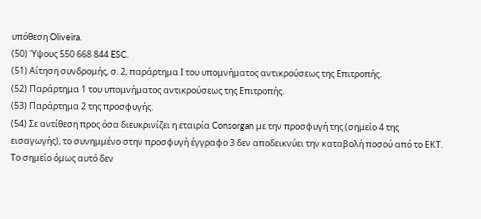υπόθεση Oliveira.
(50) 'Υψους 550 668 844 ESC.
(51) Αίτηση συνδρομής, σ. 2, παράρτημα Ι του υπομνήματος αντικρούσεως της Επιτροπής.
(52) Παράρτημα 1 του υπομνήματος αντικρούσεως της Επιτροπής.
(53) Παράρτημα 2 της προσφυγής.
(54) Σε αντίθεση προς όσα διευκρινίζει η εταιρία Consorgan με την προσφυγή της (σημείο 4 της εισαγωγής), το συνημμένο στην προσφυγή έγγραφο 3 δεν αποδεικνύει την καταβολή ποσού από το ΕΚΤ. Το σημείο όμως αυτό δεν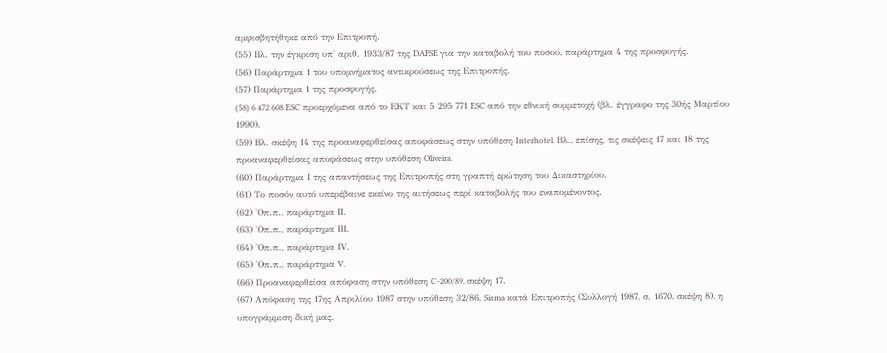αμφισβητήθηκε από την Επιτροπή.
(55) Βλ. την έγκριση υπ' αριθ. 1933/87 της DAFSE για την καταβολή του ποσού, παράρτημα 4 της προσφυγής.
(56) Παράρτημα 1 του υπομνήματος αντικρούσεως της Επιτροπής.
(57) Παράρτημα 1 της προσφυγής.
(58) 6 472 608 ESC προερχόμενα από το ΕΚΤ και 5 295 771 ESC από την εθνική συμμετοχή (βλ. έγγραφο της 30ής Μαρτίου 1990).
(59) Βλ. σκέψη 14 της προαναφερθείσας αποφάσεως στην υπόθεση Interhotel. Βλ., επίσης, τις σκέψεις 17 και 18 της προαναφερθείσας αποφάσεως στην υπόθεση Oliveira.
(60) Παράρτημα Ι της απαντήσεως της Επιτροπής στη γραπτή ερώτηση του Δικαστηρίου.
(61) Το ποσόν αυτό υπερέβαινε εκείνο της αιτήσεως περί καταβολής του εναπομένοντος.
(62) 'Οπ.π., παράρτημα ΙΙ.
(63) 'Οπ.π., παράρτημα ΙΙΙ.
(64) 'Οπ.π., παράρτημα ΙV.
(65) 'Οπ.π., παράρτημα V.
(66) Προαναφερθείσα απόφαση στην υπόθεση C-200/89, σκέψη 17.
(67) Απόφαση της 17ης Απριλίου 1987 στην υπόθεση 32/86, Sisma κατά Επιτροπής (Συλλογή 1987, σ. 1670, σκέψη 8), η υπογράμμιση δική μας.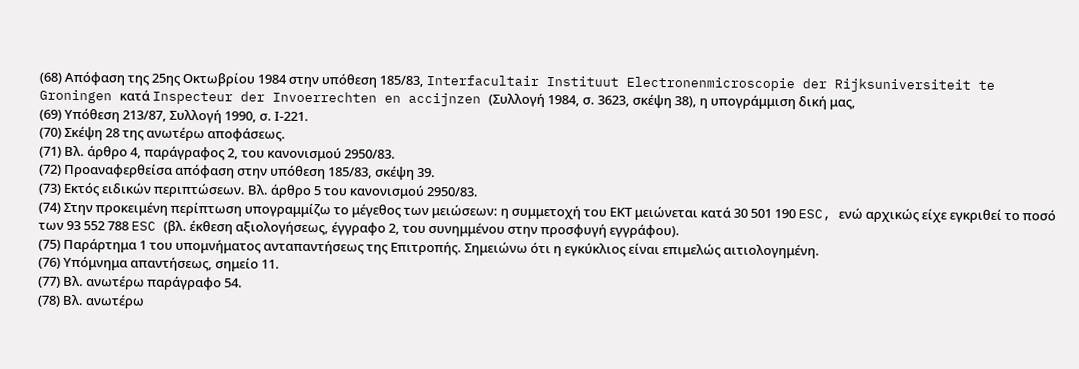(68) Απόφαση της 25ης Οκτωβρίου 1984 στην υπόθεση 185/83, Interfacultair Instituut Electronenmicroscopie der Rijksuniversiteit te Groningen κατά Inspecteur der Invoerrechten en accijnzen (Συλλογή 1984, σ. 3623, σκέψη 38), η υπογράμμιση δική μας,
(69) Υπόθεση 213/87, Συλλογή 1990, σ. Ι-221.
(70) Σκέψη 28 της ανωτέρω αποφάσεως.
(71) Βλ. άρθρο 4, παράγραφος 2, του κανονισμού 2950/83.
(72) Προαναφερθείσα απόφαση στην υπόθεση 185/83, σκέψη 39.
(73) Εκτός ειδικών περιπτώσεων. Βλ. άρθρο 5 του κανονισμού 2950/83.
(74) Στην προκειμένη περίπτωση υπογραμμίζω το μέγεθος των μειώσεων: η συμμετοχή του ΕΚΤ μειώνεται κατά 30 501 190 ESC, ενώ αρχικώς είχε εγκριθεί το ποσό των 93 552 788 ESC (βλ. έκθεση αξιολογήσεως, έγγραφο 2, του συνημμένου στην προσφυγή εγγράφου).
(75) Παράρτημα 1 του υπομνήματος ανταπαντήσεως της Επιτροπής. Σημειώνω ότι η εγκύκλιος είναι επιμελώς αιτιολογημένη.
(76) Υπόμνημα απαντήσεως, σημείο 11.
(77) Βλ. ανωτέρω παράγραφο 54.
(78) Βλ. ανωτέρω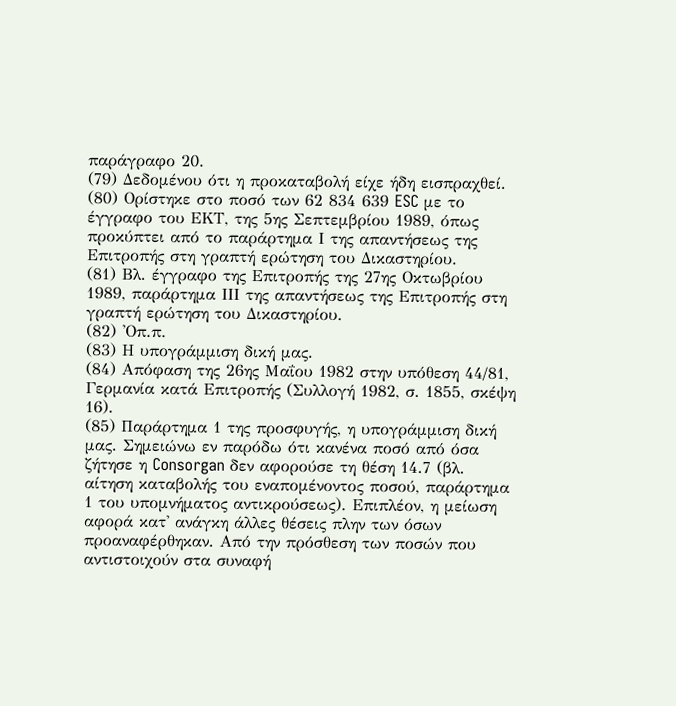παράγραφο 20.
(79) Δεδομένου ότι η προκαταβολή είχε ήδη εισπραχθεί.
(80) Ορίστηκε στο ποσό των 62 834 639 ESC με το έγγραφο του ΕΚΤ, της 5ης Σεπτεμβρίου 1989, όπως προκύπτει από το παράρτημα Ι της απαντήσεως της Επιτροπής στη γραπτή ερώτηση του Δικαστηρίου.
(81) Βλ. έγγραφο της Επιτροπής της 27ης Οκτωβρίου 1989, παράρτημα ΙΙΙ της απαντήσεως της Επιτροπής στη γραπτή ερώτηση του Δικαστηρίου.
(82) 'Οπ.π.
(83) Η υπογράμμιση δική μας.
(84) Απόφαση της 26ης Μαΐου 1982 στην υπόθεση 44/81, Γερμανία κατά Επιτροπής (Συλλογή 1982, σ. 1855, σκέψη 16).
(85) Παράρτημα 1 της προσφυγής, η υπογράμμιση δική μας. Σημειώνω εν παρόδω ότι κανένα ποσό από όσα ζήτησε η Consorgan δεν αφορούσε τη θέση 14.7 (βλ. αίτηση καταβολής του εναπομένοντος ποσού, παράρτημα 1 του υπομνήματος αντικρούσεως). Επιπλέον, η μείωση αφορά κατ' ανάγκη άλλες θέσεις πλην των όσων προαναφέρθηκαν. Από την πρόσθεση των ποσών που αντιστοιχούν στα συναφή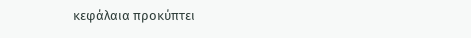κεφάλαια προκύπτει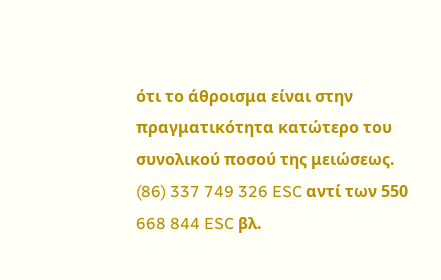ότι το άθροισμα είναι στην πραγματικότητα κατώτερο του συνολικού ποσού της μειώσεως.
(86) 337 749 326 ESC αντί των 550 668 844 ESC βλ.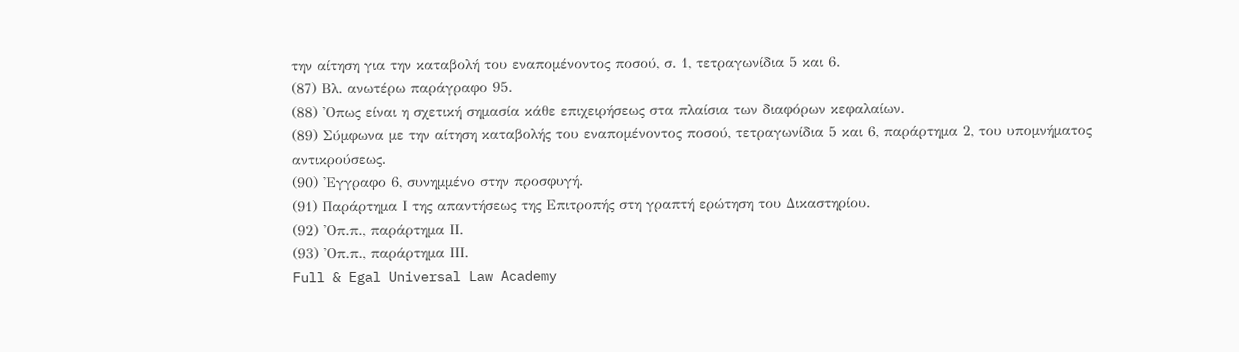την αίτηση για την καταβολή του εναπομένοντος ποσού, σ. 1, τετραγωνίδια 5 και 6.
(87) Βλ. ανωτέρω παράγραφο 95.
(88) 'Οπως είναι η σχετική σημασία κάθε επιχειρήσεως στα πλαίσια των διαφόρων κεφαλαίων.
(89) Σύμφωνα με την αίτηση καταβολής του εναπομένοντος ποσού, τετραγωνίδια 5 και 6, παράρτημα 2, του υπομνήματος αντικρούσεως.
(90) 'Εγγραφο 6, συνημμένο στην προσφυγή.
(91) Παράρτημα Ι της απαντήσεως της Επιτροπής στη γραπτή ερώτηση του Δικαστηρίου.
(92) 'Οπ.π., παράρτημα ΙΙ.
(93) 'Οπ.π., παράρτημα ΙΙΙ.
Full & Egal Universal Law Academy